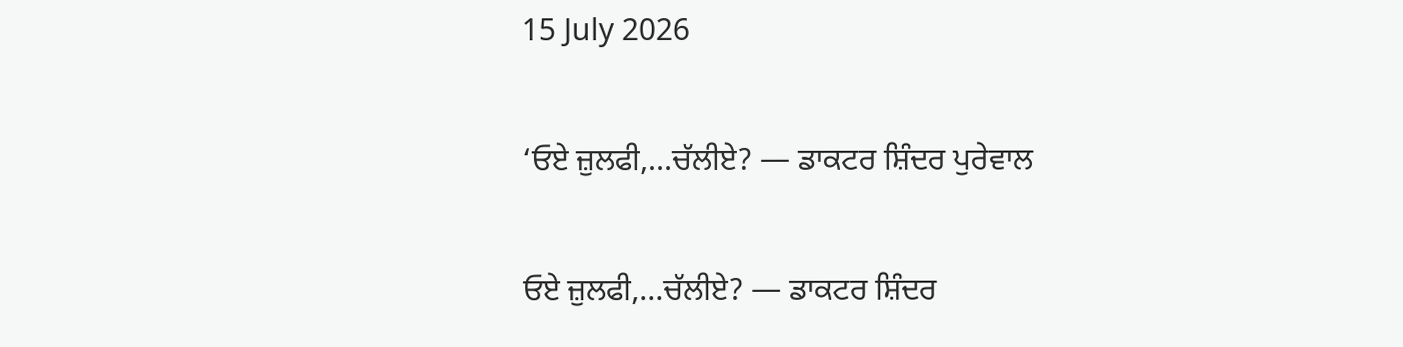15 July 2026

‘ਓਏ ਜ਼ੁਲਫੀ,…ਚੱਲੀਏ? — ਡਾਕਟਰ ਸ਼ਿੰਦਰ ਪੁਰੇਵਾਲ

ਓਏ ਜ਼ੁਲਫੀ,…ਚੱਲੀਏ? — ਡਾਕਟਰ ਸ਼ਿੰਦਰ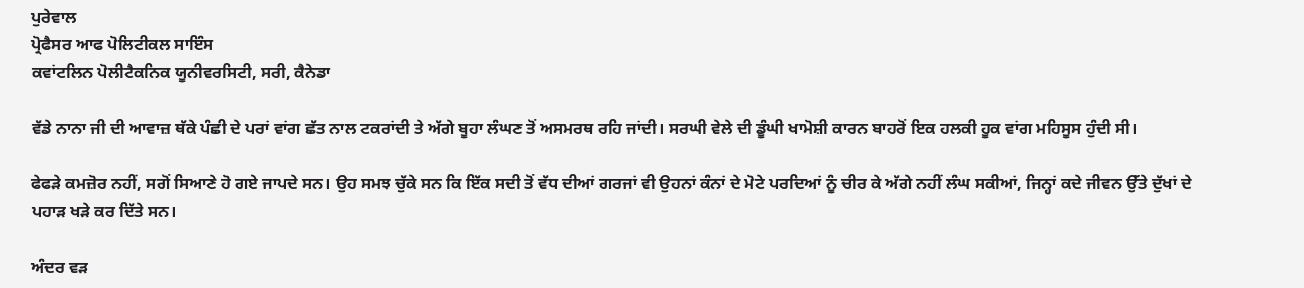ਪੁਰੇਵਾਲ
ਪ੍ਰੋਫੈਸਰ ਆਫ ਪੋਲਿਟੀਕਲ ਸਾਇੰਸ
ਕਵਾਂਟਲਿਨ ਪੋਲੀਟੈਕਨਿਕ ਯੂਨੀਵਰਸਿਟੀ, ਸਰੀ, ਕੈਨੇਡਾ

ਵੱਡੇ ਨਾਨਾ ਜੀ ਦੀ ਆਵਾਜ਼ ਥੱਕੇ ਪੰਛੀ ਦੇ ਪਰਾਂ ਵਾਂਗ ਛੱਤ ਨਾਲ ਟਕਰਾਂਦੀ ਤੇ ਅੱਗੇ ਬੂਹਾ ਲੰਘਣ ਤੋਂ ਅਸਮਰਥ ਰਹਿ ਜਾਂਦੀ। ਸਰਘੀ ਵੇਲੇ ਦੀ ਡੂੰਘੀ ਖਾਮੋਸ਼ੀ ਕਾਰਨ ਬਾਹਰੋਂ ਇਕ ਹਲਕੀ ਹੂਕ ਵਾਂਗ ਮਹਿਸੂਸ ਹੁੰਦੀ ਸੀ।

ਫੇਫੜੇ ਕਮਜ਼ੋਰ ਨਹੀਂ, ਸਗੋਂ ਸਿਆਣੇ ਹੋ ਗਏ ਜਾਪਦੇ ਸਨ। ਉਹ ਸਮਝ ਚੁੱਕੇ ਸਨ ਕਿ ਇੱਕ ਸਦੀ ਤੋਂ ਵੱਧ ਦੀਆਂ ਗਰਜਾਂ ਵੀ ਉਹਨਾਂ ਕੰਨਾਂ ਦੇ ਮੋਟੇ ਪਰਦਿਆਂ ਨੂੰ ਚੀਰ ਕੇ ਅੱਗੇ ਨਹੀਂ ਲੰਘ ਸਕੀਆਂ, ਜਿਨ੍ਹਾਂ ਕਦੇ ਜੀਵਨ ਉੱਤੇ ਦੁੱਖਾਂ ਦੇ ਪਹਾੜ ਖੜੇ ਕਰ ਦਿੱਤੇ ਸਨ।

ਅੰਦਰ ਵੜ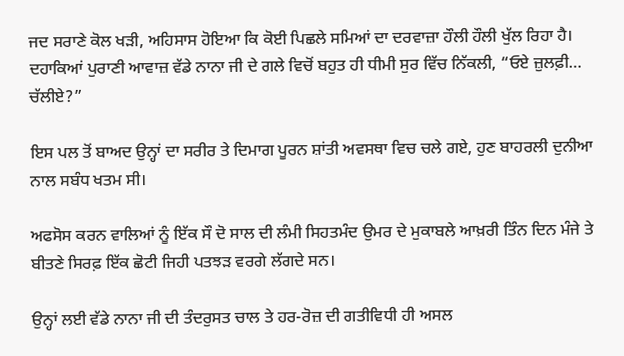ਜਦ ਸਰਾਣੇ ਕੋਲ ਖੜੀ, ਅਹਿਸਾਸ ਹੋਇਆ ਕਿ ਕੋਈ ਪਿਛਲੇ ਸਮਿਆਂ ਦਾ ਦਰਵਾਜ਼ਾ ਹੌਲੀ ਹੌਲੀ ਖੁੱਲ ਰਿਹਾ ਹੈ। ਦਹਾਕਿਆਂ ਪੁਰਾਣੀ ਆਵਾਜ਼ ਵੱਡੇ ਨਾਨਾ ਜੀ ਦੇ ਗਲੇ ਵਿਚੋਂ ਬਹੁਤ ਹੀ ਧੀਮੀ ਸੁਰ ਵਿੱਚ ਨਿੱਕਲੀ, “ਓਏ ਜ਼ੁਲਫ਼ੀ… ਚੱਲੀਏ?”

ਇਸ ਪਲ ਤੋਂ ਬਾਅਦ ਉਨ੍ਹਾਂ ਦਾ ਸਰੀਰ ਤੇ ਦਿਮਾਗ ਪੂਰਨ ਸ਼ਾਂਤੀ ਅਵਸਥਾ ਵਿਚ ਚਲੇ ਗਏ, ਹੁਣ ਬਾਹਰਲੀ ਦੁਨੀਆ ਨਾਲ ਸਬੰਧ ਖਤਮ ਸੀ।

ਅਫਸੋਸ ਕਰਨ ਵਾਲਿਆਂ ਨੂੰ ਇੱਕ ਸੌ ਦੋ ਸਾਲ ਦੀ ਲੰਮੀ ਸਿਹਤਮੰਦ ਉਮਰ ਦੇ ਮੁਕਾਬਲੇ ਆਖ਼ਰੀ ਤਿੰਨ ਦਿਨ ਮੰਜੇ ਤੇ ਬੀਤਣੇ ਸਿਰਫ਼ ਇੱਕ ਛੋਟੀ ਜਿਹੀ ਪਤਝੜ ਵਰਗੇ ਲੱਗਦੇ ਸਨ।

ਉਨ੍ਹਾਂ ਲਈ ਵੱਡੇ ਨਾਨਾ ਜੀ ਦੀ ਤੰਦਰੁਸਤ ਚਾਲ ਤੇ ਹਰ-ਰੋਜ਼ ਦੀ ਗਤੀਵਿਧੀ ਹੀ ਅਸਲ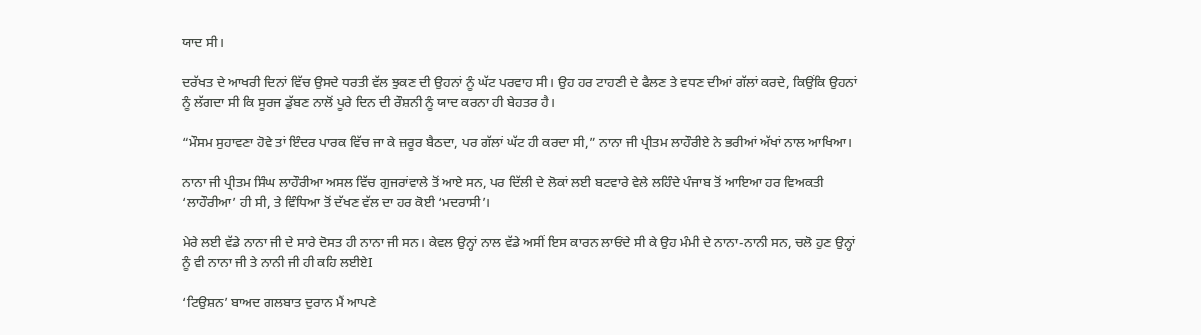ਯਾਦ ਸੀ।

ਦਰੱਖਤ ਦੇ ਆਖਰੀ ਦਿਨਾਂ ਵਿੱਚ ਉਸਦੇ ਧਰਤੀ ਵੱਲ ਝੁਕਣ ਦੀ ਉਹਨਾਂ ਨੂੰ ਘੱਟ ਪਰਵਾਹ ਸੀ। ਉਹ ਹਰ ਟਾਹਣੀ ਦੇ ਫੈਲਣ ਤੇ ਵਧਣ ਦੀਆਂ ਗੱਲਾਂ ਕਰਦੇ, ਕਿਉਂਕਿ ਉਹਨਾਂ ਨੂੰ ਲੱਗਦਾ ਸੀ ਕਿ ਸੂਰਜ ਡੁੱਬਣ ਨਾਲੋਂ ਪੂਰੇ ਦਿਨ ਦੀ ਰੌਸ਼ਨੀ ਨੂੰ ਯਾਦ ਕਰਨਾ ਹੀ ਬੇਹਤਰ ਹੈ।

“ਮੌਸਮ ਸੁਹਾਵਣਾ ਹੋਵੇ ਤਾਂ ਇੰਦਰ ਪਾਰਕ ਵਿੱਚ ਜਾ ਕੇ ਜ਼ਰੂਰ ਬੈਠਦਾ, ਪਰ ਗੱਲਾਂ ਘੱਟ ਹੀ ਕਰਦਾ ਸੀ,” ਨਾਨਾ ਜੀ ਪ੍ਰੀਤਮ ਲਾਹੌਰੀਏ ਨੇ ਭਰੀਆਂ ਅੱਖਾਂ ਨਾਲ ਆਖਿਆ।

ਨਾਨਾ ਜੀ ਪ੍ਰੀਤਮ ਸਿੰਘ ਲਾਹੌਰੀਆ ਅਸਲ ਵਿੱਚ ਗੁਜਰਾਂਵਾਲੇ ਤੋਂ ਆਏ ਸਨ, ਪਰ ਦਿੱਲੀ ਦੇ ਲੋਕਾਂ ਲਈ ਬਟਵਾਰੇ ਵੇਲੇ ਲਹਿੰਦੇ ਪੰਜਾਬ ਤੋਂ ਆਇਆ ਹਰ ਵਿਅਕਤੀ ‘ਲਾਹੌਰੀਆ’ ਹੀ ਸੀ, ਤੇ ਵਿੰਧਿਆ ਤੋਂ ਦੱਖਣ ਵੱਲ ਦਾ ਹਰ ਕੋਈ ‘ਮਦਰਾਸੀ’।

ਮੇਰੇ ਲਈ ਵੱਡੇ ਨਾਨਾ ਜੀ ਦੇ ਸਾਰੇ ਦੋਸਤ ਹੀ ਨਾਨਾ ਜੀ ਸਨ। ਕੇਵਲ ਉਨ੍ਹਾਂ ਨਾਲ ਵੱਡੇ ਅਸੀਂ ਇਸ ਕਾਰਨ ਲਾਓਂਦੇ ਸੀ ਕੇ ਉਹ ਮੰਮੀ ਦੇ ਨਾਨਾ-ਨਾਨੀ ਸਨ, ਚਲੋ ਹੁਣ ਉਨ੍ਹਾਂ ਨੂੰ ਵੀ ਨਾਨਾ ਜੀ ਤੇ ਨਾਨੀ ਜੀ ਹੀ ਕਹਿ ਲਈਏI

‘ਟਿਉਸ਼ਨ’ ਬਾਅਦ ਗਲਬਾਤ ਦੁਰਾਨ ਮੈਂ ਆਪਣੇ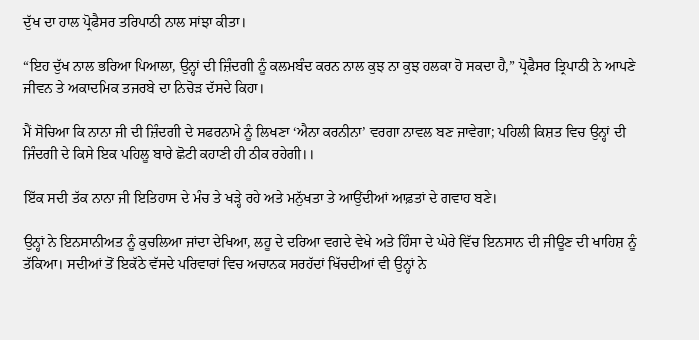ਦੁੱਖ ਦਾ ਹਾਲ ਪ੍ਰੋਫੈਸਰ ਤਰਿਪਾਠੀ ਨਾਲ ਸਾਂਝਾ ਕੀਤਾ।

“ਇਹ ਦੁੱਖ ਨਾਲ ਭਰਿਆ ਪਿਆਲਾ, ਉਨ੍ਹਾਂ ਦੀ ਜ਼ਿੰਦਗੀ ਨੂੰ ਕਲਮਬੰਦ ਕਰਨ ਨਾਲ ਕੁਝ ਨਾ ਕੁਝ ਹਲਕਾ ਹੋ ਸਕਦਾ ਹੈ,” ਪ੍ਰੋਫੈਸਰ ਤ੍ਰਿਪਾਠੀ ਨੇ ਆਪਣੇ ਜੀਵਨ ਤੇ ਅਕਾਦਮਿਕ ਤਜਰਬੇ ਦਾ ਨਿਚੋੜ ਦੱਸਦੇ ਕਿਹਾ।

ਮੈਂ ਸੋਚਿਆ ਕਿ ਨਾਨਾ ਜੀ ਦੀ ਜ਼ਿੰਦਗੀ ਦੇ ਸਫਰਨਾਮੇ ਨੂੰ ਲਿਖਣਾ ‘ਐਨਾ ਕਰਨੀਨਾ’ ਵਰਗਾ ਨਾਵਲ ਬਣ ਜਾਵੇਗਾ; ਪਹਿਲੀ ਕਿਸ਼ਤ ਵਿਚ ਉਨ੍ਹਾਂ ਦੀ ਜਿੰਦਗੀ ਦੇ ਕਿਸੇ ਇਕ ਪਹਿਲੂ ਬਾਰੇ ਛੋਟੀ ਕਹਾਣੀ ਹੀ ਠੀਕ ਰਹੇਗੀ।।

ਇੱਕ ਸਦੀ ਤੱਕ ਨਾਨਾ ਜੀ ਇਤਿਹਾਸ ਦੇ ਮੰਚ ਤੇ ਖੜ੍ਹੇ ਰਹੇ ਅਤੇ ਮਨੁੱਖਤਾ ਤੇ ਆਉਂਦੀਆਂ ਆਫ਼ਤਾਂ ਦੇ ਗਵਾਹ ਬਣੇ।

ਉਨ੍ਹਾਂ ਨੇ ਇਨਸਾਨੀਅਤ ਨੂੰ ਕੁਚਲਿਆ ਜਾਂਦਾ ਦੇਖਿਆ, ਲਹੂ ਦੇ ਦਰਿਆ ਵਗਦੇ ਵੇਖੇ ਅਤੇ ਹਿੰਸਾ ਦੇ ਘੇਰੇ ਵਿੱਚ ਇਨਸਾਨ ਦੀ ਜੀਊਣ ਦੀ ਖਾਹਿਸ਼ ਨੂੰ ਤੱਕਿਆ। ਸਦੀਆਂ ਤੋਂ ਇਕੱਠੇ ਵੱਸਦੇ ਪਰਿਵਾਰਾਂ ਵਿਚ ਅਚਾਨਕ ਸਰਹੱਦਾਂ ਖਿੱਚਦੀਆਂ ਵੀ ਉਨ੍ਹਾਂ ਨੇ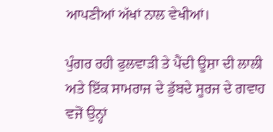ਆਪਣੀਆਂ ਅੱਖਾਂ ਨਾਲ ਵੇਖੀਆਂ।

ਪੁੰਗਰ ਰਹੀ ਫੁਲਵਾੜੀ ਤੇ ਪੈਂਦੀ ਊਸ਼ਾ ਦੀ ਲਾਲੀ ਅਤੇ ਇੱਕ ਸਾਮਰਾਜ ਦੇ ਡੁੱਬਦੇ ਸੂਰਜ ਦੇ ਗਵਾਹ ਵਜੋਂ ਉਨ੍ਹਾਂ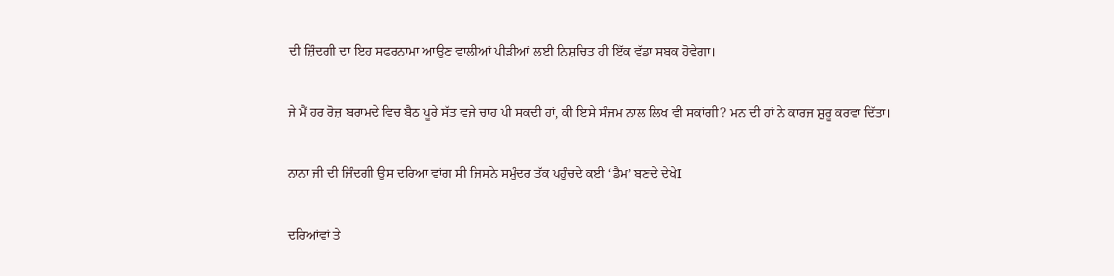ਦੀ ਜ਼ਿੰਦਗੀ ਦਾ ਇਹ ਸਫਰਨਾਮਾ ਆਉਣ ਵਾਲੀਆਂ ਪੀੜੀਆਂ ਲਈ ਨਿਸ਼ਚਿਤ ਹੀ ਇੱਕ ਵੱਡਾ ਸਬਕ ਹੋਵੇਗਾ।

ਜੇ ਮੈਂ ਹਰ ਰੋਜ਼ ਬਰਾਮਦੇ ਵਿਚ ਬੈਠ ਪੂਰੇ ਸੱਤ ਵਜੇ ਚਾਹ ਪੀ ਸਕਦੀ ਹਾਂ, ਕੀ ਇਸੇ ਸੰਜਮ ਨਾਲ ਲਿਖ ਵੀ ਸਕਾਂਗੀ? ਮਨ ਦੀ ਹਾਂ ਨੇ ਕਾਰਜ ਸ਼ੁਰੂ ਕਰਵਾ ਦਿੱਤਾ।

ਨਾਨਾ ਜੀ ਦੀ ਜਿੰਦਗੀ ਉਸ ਦਰਿਆ ਵਾਂਗ ਸੀ ਜਿਸਨੇ ਸਮੁੰਦਰ ਤੱਕ ਪਹੁੰਚਦੇ ਕਈ ‘ਡੈਮ’ ਬਣਦੇ ਦੇਖੇI

ਦਰਿਆਂਵਾਂ ਤੇ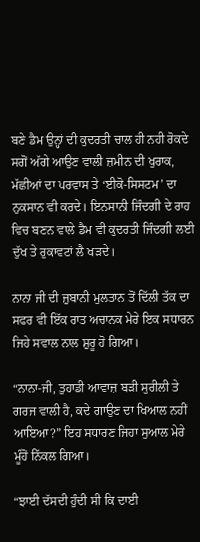ਬਣੇ ਡੈਮ ਉਨ੍ਹਾਂ ਦੀ ਕੁਦਰਤੀ ਚਾਲ ਹੀ ਨਹੀ ਰੋਕਦੇ ਸਗੋਂ ਅੱਗੇ ਆਉਣ ਵਾਲੀ ਜ਼ਮੀਨ ਦੀ ਖੁਰਾਕ, ਮੱਛੀਆਂ ਦਾ ਪਰਵਾਸ ਤੇ ‘ਈਕੋ-ਸਿਸਟਮ’ ਦਾ ਨੁਕਸਾਨ ਵੀ ਕਰਦੇ। ਇਨਸਾਨੀ ਜਿੰਦਗੀ ਦੇ ਰਾਹ ਵਿਚ ਬਣਨ ਵਾਲੇ ਡੈਮ ਵੀ ਕੁਦਰਤੀ ਜਿੰਦਗੀ ਲਈ ਦੁੱਖ ਤੇ ਰੁਕਾਵਟਾਂ ਲੈ ਖੜਦੇ।

ਨਾਨਾ ਜੀ ਦੀ ਜ਼ੁਬਾਨੀ ਮੁਲਤਾਨ ਤੋਂ ਦਿੱਲੀ ਤੱਕ ਦਾ ਸਫਰ ਵੀ ਇੱਕ ਰਾਤ ਅਚਾਨਕ ਮੇਰੇ ਇਕ ਸਧਾਰਨ ਜਿਹੇ ਸਵਾਲ ਨਾਲ ਸ਼ੁਰੂ ਹੋ ਗਿਆ।

“ਨਾਨਾ-ਜੀ, ਤੁਹਾਡੀ ਆਵਾਜ਼ ਬੜੀ ਸੁਰੀਲੀ ਤੇ ਗਰਜ ਵਾਲੀ ਹੈ, ਕਦੇ ਗਾਉਣ ਦਾ ਖਿਆਲ ਨਹੀਂ ਆਇਆ?” ਇਹ ਸਧਾਰਣ ਜਿਹਾ ਸੁਆਲ ਮੇਰੇ ਮੂੰਹੋਂ ਨਿੱਕਲ ਗਿਆ।

“ਝਾਈ ਦੱਸਦੀ ਹੁੰਦੀ ਸੀ ਕਿ ਦਾਈ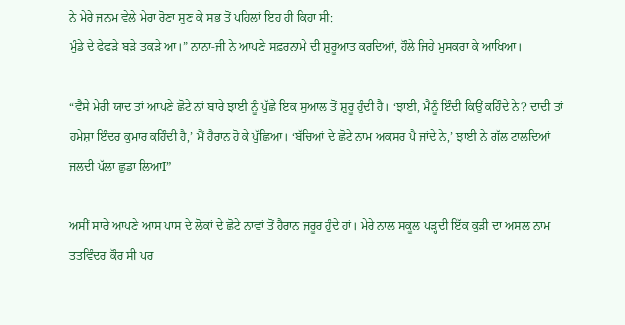ਨੇ ਮੇਰੇ ਜਨਮ ਵੇਲੇ ਮੇਰਾ ਰੋਣਾ ਸੁਣ ਕੇ ਸਭ ਤੋਂ ਪਹਿਲਾਂ ਇਹ ਹੀ ਕਿਹਾ ਸੀ:
ਮੁੰਡੇ ਦੇ ਫੇਫੜੇ ਬੜੇ ਤਕੜੇ ਆ।” ਨਾਨਾ-ਜੀ ਨੇ ਆਪਣੇ ਸਫ਼ਰਨਾਮੇ ਦੀ ਸ਼ੁਰੂਆਤ ਕਰਦਿਆਂ, ਹੌਲੇ ਜਿਹੇ ਮੁਸਕਰਾ ਕੇ ਆਖਿਆ।

“ਵੈਸੇ ਮੇਰੀ ਯਾਦ ਤਾਂ ਆਪਣੇ ਛੋਟੇ ਨਾਂ ਬਾਰੇ ਝਾਈ ਨੂੰ ਪੁੱਛੇ ਇਕ ਸੁਆਲ ਤੋਂ ਸ਼ੁਰੂ ਹੁੰਦੀ ਹੈ। ‘ਝਾਈ, ਮੈਨੂੰ ਇੰਦੀ ਕਿਉਂ ਕਹਿੰਦੇ ਨੇ? ਦਾਦੀ ਤਾਂ ਹਮੇਸ਼ਾ ਇੰਦਰ ਕੁਮਾਰ ਕਹਿੰਦੀ ਹੈ,’ ਮੈਂ ਹੈਰਾਨ ਹੋ ਕੇ ਪੁੱਛਿਆ। ‘ਬੱਚਿਆਂ ਦੇ ਛੋਟੇ ਨਾਮ ਅਕਸਰ ਪੈ ਜਾਂਦੇ ਨੇ,’ ਝਾਈ ਨੇ ਗੱਲ ਟਾਲਦਿਆਂ ਜਲਦੀ ਪੱਲਾ ਛੁਡਾ ਲਿਆI”

ਅਸੀਂ ਸਾਰੇ ਆਪਣੇ ਆਸ ਪਾਸ ਦੇ ਲੋਕਾਂ ਦੇ ਛੋਟੇ ਨਾਵਾਂ ਤੋਂ ਹੈਰਾਨ ਜਰੂਰ ਹੁੰਦੇ ਹਾਂ। ਮੇਰੇ ਨਾਲ ਸਕੂਲ ਪੜ੍ਹਦੀ ਇੱਕ ਕੁੜੀ ਦਾ ਅਸਲ ਨਾਮ ਤਤਵਿੰਦਰ ਕੌਰ ਸੀ ਪਰ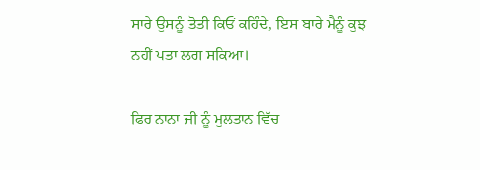ਸਾਰੇ ਉਸਨੂੰ ਤੋਤੀ ਕਿਓਂ ਕਹਿੰਦੇ, ਇਸ ਬਾਰੇ ਮੈਨੂੰ ਕੁਝ ਨਹੀਂ ਪਤਾ ਲਗ ਸਕਿਆ।

ਫਿਰ ਨਾਨਾ ਜੀ ਨੂੰ ਮੁਲਤਾਨ ਵਿੱਚ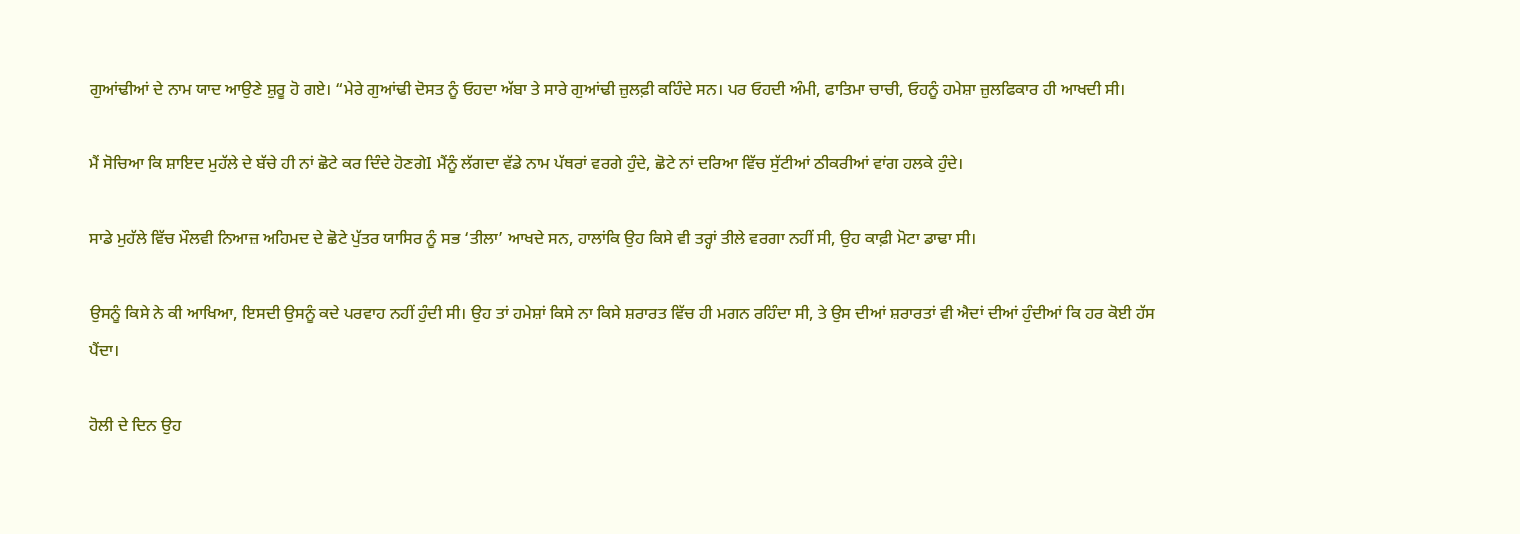ਗੁਆਂਢੀਆਂ ਦੇ ਨਾਮ ਯਾਦ ਆਉਣੇ ਸ਼ੁਰੂ ਹੋ ਗਏ। “ਮੇਰੇ ਗੁਆਂਢੀ ਦੋਸਤ ਨੂੰ ਓਹਦਾ ਅੱਬਾ ਤੇ ਸਾਰੇ ਗੁਆਂਢੀ ਜ਼ੁਲਫ਼ੀ ਕਹਿੰਦੇ ਸਨ। ਪਰ ਓਹਦੀ ਅੰਮੀ, ਫਾਤਿਮਾ ਚਾਚੀ, ਓਹਨੂੰ ਹਮੇਸ਼ਾ ਜ਼ੁਲਫਿਕਾਰ ਹੀ ਆਖਦੀ ਸੀ।

ਮੈਂ ਸੋਚਿਆ ਕਿ ਸ਼ਾਇਦ ਮੁਹੱਲੇ ਦੇ ਬੱਚੇ ਹੀ ਨਾਂ ਛੋਟੇ ਕਰ ਦਿੰਦੇ ਹੋਣਗੇI ਮੈਂਨੂੰ ਲੱਗਦਾ ਵੱਡੇ ਨਾਮ ਪੱਥਰਾਂ ਵਰਗੇ ਹੁੰਦੇ, ਛੋਟੇ ਨਾਂ ਦਰਿਆ ਵਿੱਚ ਸੁੱਟੀਆਂ ਠੀਕਰੀਆਂ ਵਾਂਗ ਹਲਕੇ ਹੁੰਦੇ।

ਸਾਡੇ ਮੁਹੱਲੇ ਵਿੱਚ ਮੌਲਵੀ ਨਿਆਜ਼ ਅਹਿਮਦ ਦੇ ਛੋਟੇ ਪੁੱਤਰ ਯਾਸਿਰ ਨੂੰ ਸਭ ‘ਤੀਲਾ’ ਆਖਦੇ ਸਨ, ਹਾਲਾਂਕਿ ਉਹ ਕਿਸੇ ਵੀ ਤਰ੍ਹਾਂ ਤੀਲੇ ਵਰਗਾ ਨਹੀਂ ਸੀ, ਉਹ ਕਾਫ਼ੀ ਮੋਟਾ ਡਾਢਾ ਸੀ।

ਉਸਨੂੰ ਕਿਸੇ ਨੇ ਕੀ ਆਖਿਆ, ਇਸਦੀ ਉਸਨੂੰ ਕਦੇ ਪਰਵਾਹ ਨਹੀਂ ਹੁੰਦੀ ਸੀ। ਉਹ ਤਾਂ ਹਮੇਸ਼ਾਂ ਕਿਸੇ ਨਾ ਕਿਸੇ ਸ਼ਰਾਰਤ ਵਿੱਚ ਹੀ ਮਗਨ ਰਹਿੰਦਾ ਸੀ, ਤੇ ਉਸ ਦੀਆਂ ਸ਼ਰਾਰਤਾਂ ਵੀ ਐਦਾਂ ਦੀਆਂ ਹੁੰਦੀਆਂ ਕਿ ਹਰ ਕੋਈ ਹੱਸ ਪੈਂਦਾ।

ਹੋਲੀ ਦੇ ਦਿਨ ਉਹ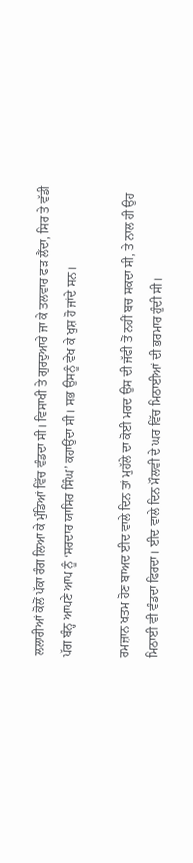ਲਲਾਰੀਆਂ ਕੋਲੋਂ ਪੱਕਾ ਰੰਗ ਲਿਆ ਕੇ ਮੁੰਡਿਆਂ ਵਿੱਚ ਵੰਡਦਾ ਸੀ। ਵਿਸਾਖੀ ਤੇ ਗੁਰਦੁਆਰੇ ਜਾ ਕੇ ਤਲਵਾਰ ਫੜ ਲੈਂਦਾ, ਸਿਰ ਤੇ ਵੱਡੀ ਪੱਗ ਬੰਨ੍ਹ ਆਪਣੇ ਆਪ ਨੂੰ ‘ਸਰਦਾਰ ਯਾਸਿਰ ਸਿੰਘ’ ਕਹਾਉਂਦਾ ਸੀ। ਸਭ ਉਸਨੂੰ ਵੇਖ ਕੇ ਖੁਸ਼ ਹੋ ਜਾਂਦੇ ਸਨ।

ਰਮਜ਼ਾਨ ਖਤਮ ਹੋਣ ਬਾਅਦ ਈਦ ਵਾਲੇ ਦਿਨ ਤਾਂ ਮੁਹੱਲੇ ਦਾ ਕੋਈ ਮਰਦ ਉਸ ਦੀ ਜੱਫੀ ਤੋਂ ਨਹੀਂ ਬਚ ਸਕਦਾ ਸੀ, ਤੇ ਨਾਲ ਹੀ ਉਹ ਮਿਠਾਈ ਵੀ ਵੰਡਦਾ ਫਿਰਦਾ। ਈਦ ਵਾਲੇ ਦਿਨ ਮੌਲਵੀ ਦੇ ਘਰ ਵਿੱਚ ਮਿਠਾਈਆਂ ਦੀ ਭਰਮਾਰ ਹੁੰਦੀ ਸੀ।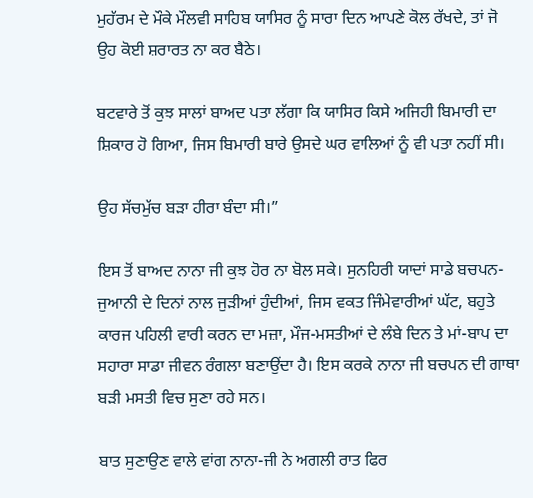ਮੁਹੱਰਮ ਦੇ ਮੌਕੇ ਮੌਲਵੀ ਸਾਹਿਬ ਯਾਸਿਰ ਨੂੰ ਸਾਰਾ ਦਿਨ ਆਪਣੇ ਕੋਲ ਰੱਖਦੇ, ਤਾਂ ਜੋ ਉਹ ਕੋਈ ਸ਼ਰਾਰਤ ਨਾ ਕਰ ਬੈਠੇ।

ਬਟਵਾਰੇ ਤੋਂ ਕੁਝ ਸਾਲਾਂ ਬਾਅਦ ਪਤਾ ਲੱਗਾ ਕਿ ਯਾਸਿਰ ਕਿਸੇ ਅਜਿਹੀ ਬਿਮਾਰੀ ਦਾ ਸ਼ਿਕਾਰ ਹੋ ਗਿਆ, ਜਿਸ ਬਿਮਾਰੀ ਬਾਰੇ ਉਸਦੇ ਘਰ ਵਾਲਿਆਂ ਨੂੰ ਵੀ ਪਤਾ ਨਹੀਂ ਸੀ।

ਉਹ ਸੱਚਮੁੱਚ ਬੜਾ ਹੀਰਾ ਬੰਦਾ ਸੀ।”

ਇਸ ਤੋਂ ਬਾਅਦ ਨਾਨਾ ਜੀ ਕੁਝ ਹੋਰ ਨਾ ਬੋਲ ਸਕੇ। ਸੁਨਹਿਰੀ ਯਾਦਾਂ ਸਾਡੇ ਬਚਪਨ-ਜੁਆਨੀ ਦੇ ਦਿਨਾਂ ਨਾਲ ਜੁੜੀਆਂ ਹੁੰਦੀਆਂ, ਜਿਸ ਵਕਤ ਜਿੰਮੇਵਾਰੀਆਂ ਘੱਟ, ਬਹੁਤੇ ਕਾਰਜ ਪਹਿਲੀ ਵਾਰੀ ਕਰਨ ਦਾ ਮਜ਼ਾ, ਮੌਜ-ਮਸਤੀਆਂ ਦੇ ਲੰਬੇ ਦਿਨ ਤੇ ਮਾਂ-ਬਾਪ ਦਾ ਸਹਾਰਾ ਸਾਡਾ ਜੀਵਨ ਰੰਗਲਾ ਬਣਾਉਂਦਾ ਹੈ। ਇਸ ਕਰਕੇ ਨਾਨਾ ਜੀ ਬਚਪਨ ਦੀ ਗਾਥਾ ਬੜੀ ਮਸਤੀ ਵਿਚ ਸੁਣਾ ਰਹੇ ਸਨ।

ਬਾਤ ਸੁਣਾਉਣ ਵਾਲੇ ਵਾਂਗ ਨਾਨਾ-ਜੀ ਨੇ ਅਗਲੀ ਰਾਤ ਫਿਰ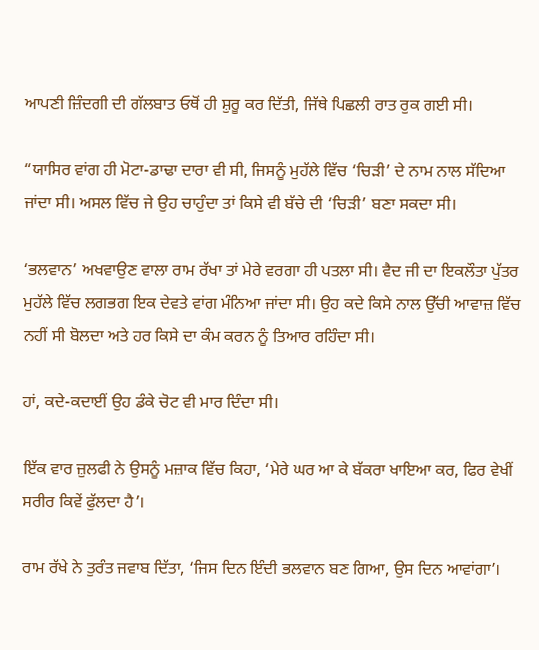ਆਪਣੀ ਜ਼ਿੰਦਗੀ ਦੀ ਗੱਲਬਾਤ ਓਥੋਂ ਹੀ ਸ਼ੁਰੂ ਕਰ ਦਿੱਤੀ, ਜਿੱਥੇ ਪਿਛਲੀ ਰਾਤ ਰੁਕ ਗਈ ਸੀ।

“ਯਾਸਿਰ ਵਾਂਗ ਹੀ ਮੋਟਾ-ਡਾਢਾ ਦਾਰਾ ਵੀ ਸੀ, ਜਿਸਨੂੰ ਮੁਹੱਲੇ ਵਿੱਚ ‘ਚਿੜੀ’ ਦੇ ਨਾਮ ਨਾਲ ਸੱਦਿਆ ਜਾਂਦਾ ਸੀ। ਅਸਲ ਵਿੱਚ ਜੇ ਉਹ ਚਾਹੁੰਦਾ ਤਾਂ ਕਿਸੇ ਵੀ ਬੱਚੇ ਦੀ ‘ਚਿੜੀ’ ਬਣਾ ਸਕਦਾ ਸੀ।

‘ਭਲਵਾਨ’ ਅਖਵਾਉਣ ਵਾਲਾ ਰਾਮ ਰੱਖਾ ਤਾਂ ਮੇਰੇ ਵਰਗਾ ਹੀ ਪਤਲਾ ਸੀ। ਵੈਦ ਜੀ ਦਾ ਇਕਲੌਤਾ ਪੁੱਤਰ ਮੁਹੱਲੇ ਵਿੱਚ ਲਗਭਗ ਇਕ ਦੇਵਤੇ ਵਾਂਗ ਮੰਨਿਆ ਜਾਂਦਾ ਸੀ। ਉਹ ਕਦੇ ਕਿਸੇ ਨਾਲ ਉੱਚੀ ਆਵਾਜ਼ ਵਿੱਚ ਨਹੀਂ ਸੀ ਬੋਲਦਾ ਅਤੇ ਹਰ ਕਿਸੇ ਦਾ ਕੰਮ ਕਰਨ ਨੂੰ ਤਿਆਰ ਰਹਿੰਦਾ ਸੀ।

ਹਾਂ, ਕਦੇ-ਕਦਾਈਂ ਉਹ ਡੰਕੇ ਚੋਟ ਵੀ ਮਾਰ ਦਿੰਦਾ ਸੀ।

ਇੱਕ ਵਾਰ ਜ਼ੁਲਫੀ ਨੇ ਉਸਨੂੰ ਮਜ਼ਾਕ ਵਿੱਚ ਕਿਹਾ, ‘ਮੇਰੇ ਘਰ ਆ ਕੇ ਬੱਕਰਾ ਖਾਇਆ ਕਰ, ਫਿਰ ਵੇਖੀਂ ਸਰੀਰ ਕਿਵੇਂ ਫੁੱਲਦਾ ਹੈ’।

ਰਾਮ ਰੱਖੇ ਨੇ ਤੁਰੰਤ ਜਵਾਬ ਦਿੱਤਾ, ‘ਜਿਸ ਦਿਨ ਇੰਦੀ ਭਲਵਾਨ ਬਣ ਗਿਆ, ਉਸ ਦਿਨ ਆਵਾਂਗਾ’।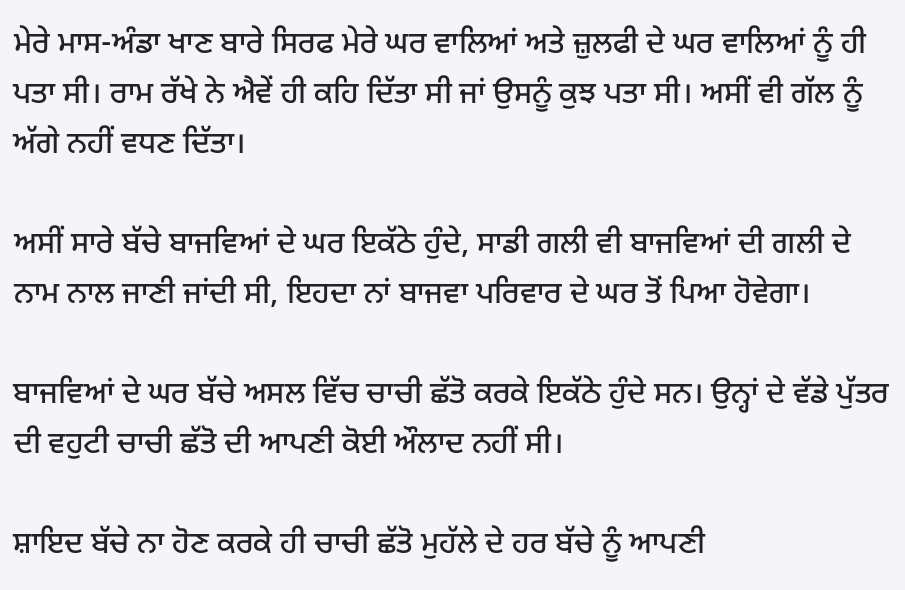ਮੇਰੇ ਮਾਸ-ਅੰਡਾ ਖਾਣ ਬਾਰੇ ਸਿਰਫ ਮੇਰੇ ਘਰ ਵਾਲਿਆਂ ਅਤੇ ਜ਼ੁਲਫੀ ਦੇ ਘਰ ਵਾਲਿਆਂ ਨੂੰ ਹੀ ਪਤਾ ਸੀ। ਰਾਮ ਰੱਖੇ ਨੇ ਐਵੇਂ ਹੀ ਕਹਿ ਦਿੱਤਾ ਸੀ ਜਾਂ ਉਸਨੂੰ ਕੁਝ ਪਤਾ ਸੀ। ਅਸੀਂ ਵੀ ਗੱਲ ਨੂੰ ਅੱਗੇ ਨਹੀਂ ਵਧਣ ਦਿੱਤਾ।

ਅਸੀਂ ਸਾਰੇ ਬੱਚੇ ਬਾਜਵਿਆਂ ਦੇ ਘਰ ਇਕੱਠੇ ਹੁੰਦੇ, ਸਾਡੀ ਗਲੀ ਵੀ ਬਾਜਵਿਆਂ ਦੀ ਗਲੀ ਦੇ ਨਾਮ ਨਾਲ ਜਾਣੀ ਜਾਂਦੀ ਸੀ, ਇਹਦਾ ਨਾਂ ਬਾਜਵਾ ਪਰਿਵਾਰ ਦੇ ਘਰ ਤੋਂ ਪਿਆ ਹੋਵੇਗਾ।

ਬਾਜਵਿਆਂ ਦੇ ਘਰ ਬੱਚੇ ਅਸਲ ਵਿੱਚ ਚਾਚੀ ਛੱਤੋ ਕਰਕੇ ਇਕੱਠੇ ਹੁੰਦੇ ਸਨ। ਉਨ੍ਹਾਂ ਦੇ ਵੱਡੇ ਪੁੱਤਰ ਦੀ ਵਹੁਟੀ ਚਾਚੀ ਛੱਤੋ ਦੀ ਆਪਣੀ ਕੋਈ ਔਲਾਦ ਨਹੀਂ ਸੀ।

ਸ਼ਾਇਦ ਬੱਚੇ ਨਾ ਹੋਣ ਕਰਕੇ ਹੀ ਚਾਚੀ ਛੱਤੋ ਮੁਹੱਲੇ ਦੇ ਹਰ ਬੱਚੇ ਨੂੰ ਆਪਣੀ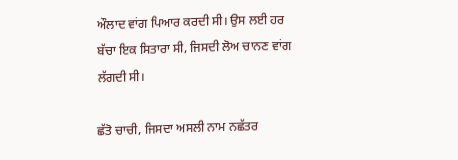ਔਲਾਦ ਵਾਂਗ ਪਿਆਰ ਕਰਦੀ ਸੀ। ਉਸ ਲਈ ਹਰ ਬੱਚਾ ਇਕ ਸਿਤਾਰਾ ਸੀ, ਜਿਸਦੀ ਲੋਅ ਚਾਨਣ ਵਾਂਗ ਲੱਗਦੀ ਸੀ।

ਛੱਤੋ ਚਾਚੀ, ਜਿਸਦਾ ਅਸਲੀ ਨਾਮ ਨਛੱਤਰ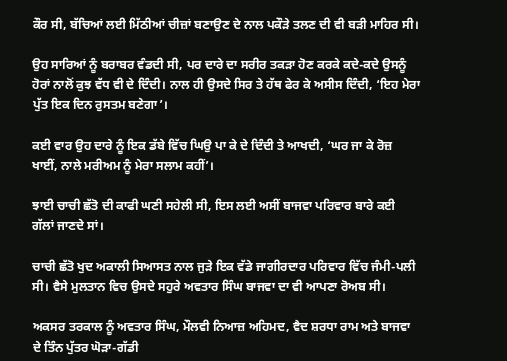ਕੌਰ ਸੀ, ਬੱਚਿਆਂ ਲਈ ਮਿੱਠੀਆਂ ਚੀਜ਼ਾਂ ਬਣਾਉਣ ਦੇ ਨਾਲ ਪਕੌੜੇ ਤਲਣ ਦੀ ਵੀ ਬੜੀ ਮਾਹਿਰ ਸੀ।

ਉਹ ਸਾਰਿਆਂ ਨੂੰ ਬਰਾਬਰ ਵੰਡਦੀ ਸੀ, ਪਰ ਦਾਰੇ ਦਾ ਸਰੀਰ ਤਕੜਾ ਹੋਣ ਕਰਕੇ ਕਦੇ-ਕਦੇ ਉਸਨੂੰ ਹੋਰਾਂ ਨਾਲੋਂ ਕੁਝ ਵੱਧ ਵੀ ਦੇ ਦਿੰਦੀ। ਨਾਲ ਹੀ ਉਸਦੇ ਸਿਰ ਤੇ ਹੱਥ ਫੇਰ ਕੇ ਅਸੀਸ ਦਿੰਦੀ, ‘ਇਹ ਮੇਰਾ ਪੁੱਤ ਇਕ ਦਿਨ ਰੁਸਤਮ ਬਣੇਗਾ’।

ਕਈ ਵਾਰ ਉਹ ਦਾਰੇ ਨੂੰ ਇਕ ਡੱਬੇ ਵਿੱਚ ਘਿਉ ਪਾ ਕੇ ਦੇ ਦਿੰਦੀ ਤੇ ਆਖਦੀ, ‘ਘਰ ਜਾ ਕੇ ਰੋਜ਼ ਖਾਈਂ, ਨਾਲੇ ਮਰੀਅਮ ਨੂੰ ਮੇਰਾ ਸਲਾਮ ਕਹੀਂ’।

ਝਾਈ ਚਾਚੀ ਛੱਤੋ ਦੀ ਕਾਫੀ ਘਣੀ ਸਹੇਲੀ ਸੀ, ਇਸ ਲਈ ਅਸੀਂ ਬਾਜਵਾ ਪਰਿਵਾਰ ਬਾਰੇ ਕਈ ਗੱਲਾਂ ਜਾਣਦੇ ਸਾਂ।

ਚਾਚੀ ਛੱਤੋ ਖੁਦ ਅਕਾਲੀ ਸਿਆਸਤ ਨਾਲ ਜੁੜੇ ਇਕ ਵੱਡੇ ਜਾਗੀਰਦਾਰ ਪਰਿਵਾਰ ਵਿੱਚ ਜੰਮੀ-ਪਲੀ ਸੀ। ਵੈਸੇ ਮੁਲਤਾਨ ਵਿਚ ਉਸਦੇ ਸਹੁਰੇ ਅਵਤਾਰ ਸਿੰਘ ਬਾਜਵਾ ਦਾ ਵੀ ਆਪਣਾ ਰੋਅਬ ਸੀ।

ਅਕਸਰ ਤਰਕਾਲ ਨੂੰ ਅਵਤਾਰ ਸਿੰਘ, ਮੌਲਵੀ ਨਿਆਜ਼ ਅਹਿਮਦ, ਵੈਦ ਸ਼ਰਧਾ ਰਾਮ ਅਤੇ ਬਾਜਵਾ ਦੇ ਤਿੰਨ ਪੁੱਤਰ ਘੋੜਾ-ਗੱਡੀ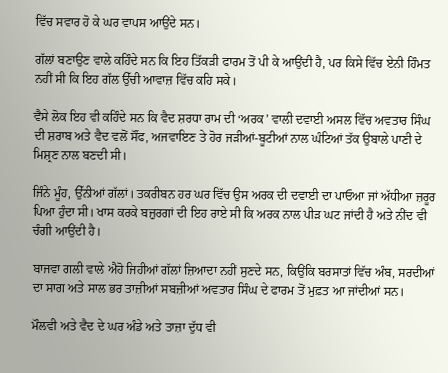ਵਿੱਚ ਸਵਾਰ ਹੋ ਕੇ ਘਰ ਵਾਪਸ ਆਉਂਦੇ ਸਨ।

ਗੱਲਾਂ ਬਣਾਉਣ ਵਾਲੇ ਕਹਿੰਦੇ ਸਨ ਕਿ ਇਹ ਤਿੱਕੜੀ ਫਾਰਮ ਤੋਂ ਪੀ ਕੇ ਆਉਂਦੀ ਹੈ, ਪਰ ਕਿਸੇ ਵਿੱਚ ਏਨੀ ਹਿੰਮਤ ਨਹੀਂ ਸੀ ਕਿ ਇਹ ਗੱਲ ਉੱਚੀ ਆਵਾਜ਼ ਵਿੱਚ ਕਹਿ ਸਕੇ।

ਵੈਸੇ ਲੋਕ ਇਹ ਵੀ ਕਹਿੰਦੇ ਸਨ ਕਿ ਵੈਦ ਸ਼ਰਧਾ ਰਾਮ ਦੀ ‘ਅਰਕ’ ਵਾਲੀ ਦਵਾਈ ਅਸਲ ਵਿੱਚ ਅਵਤਾਰ ਸਿੰਘ ਦੀ ਸ਼ਰਾਬ ਅਤੇ ਵੈਦ ਵਲੋਂ ਸੌਂਫ, ਅਜਵਾਇਣ ਤੇ ਹੋਰ ਜੜੀਆਂ-ਬੂਟੀਆਂ ਨਾਲ ਘੰਟਿਆਂ ਤੱਕ ਉਬਾਲੇ ਪਾਣੀ ਦੇ ਮਿਸ਼੍ਰਣ ਨਾਲ ਬਣਦੀ ਸੀ।

ਜਿੰਨੇ ਮੂੰਹ, ਉੱਨੀਆਂ ਗੱਲਾਂ। ਤਕਰੀਬਨ ਹਰ ਘਰ ਵਿੱਚ ਉਸ ਅਰਕ ਦੀ ਦਵਾਈ ਦਾ ਪਾਓਆ ਜਾਂ ਅੱਧੀਆ ਜ਼ਰੂਰ ਪਿਆ ਹੁੰਦਾ ਸੀ। ਖਾਸ ਕਰਕੇ ਬਜ਼ੁਰਗਾਂ ਦੀ ਇਹ ਰਾਏ ਸੀ ਕਿ ਅਰਕ ਨਾਲ ਪੀੜ ਘਟ ਜਾਂਦੀ ਹੈ ਅਤੇ ਨੀਂਦ ਵੀ ਚੰਗੀ ਆਉਂਦੀ ਹੈ।

ਬਾਜਵਾ ਗਲੀ ਵਾਲੇ ਐਹੋ ਜਿਹੀਆਂ ਗੱਲਾਂ ਜ਼ਿਆਦਾ ਨਹੀਂ ਸੁਣਦੇ ਸਨ, ਕਿਉਂਕਿ ਬਰਸਾਤਾਂ ਵਿੱਚ ਅੰਬ, ਸਰਦੀਆਂ ਦਾ ਸਾਗ ਅਤੇ ਸਾਲ ਭਰ ਤਾਜ਼ੀਆਂ ਸਬਜ਼ੀਆਂ ਅਵਤਾਰ ਸਿੰਘ ਦੇ ਫਾਰਮ ਤੋਂ ਮੁਫ਼ਤ ਆ ਜਾਂਦੀਆਂ ਸਨ।

ਮੌਲਵੀ ਅਤੇ ਵੈਦ ਦੇ ਘਰ ਅੰਡੇ ਅਤੇ ਤਾਜ਼ਾ ਦੁੱਧ ਵੀ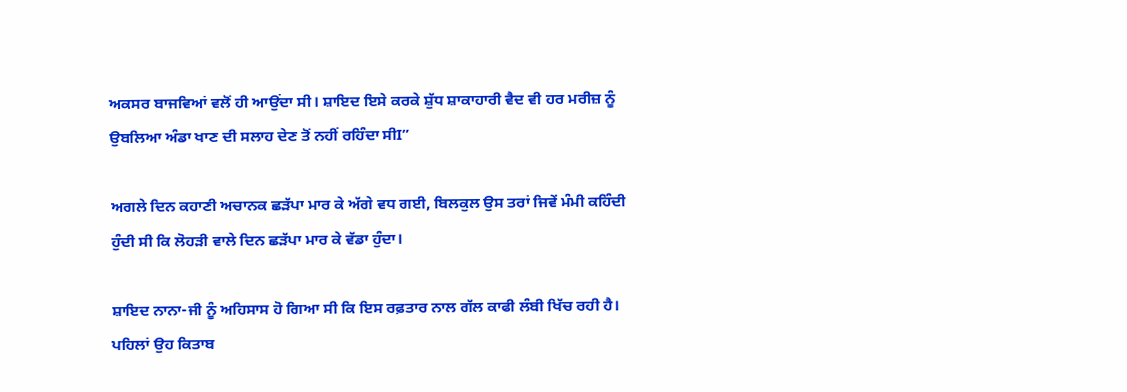ਅਕਸਰ ਬਾਜਵਿਆਂ ਵਲੋਂ ਹੀ ਆਉਂਦਾ ਸੀ। ਸ਼ਾਇਦ ਇਸੇ ਕਰਕੇ ਸ਼ੁੱਧ ਸ਼ਾਕਾਹਾਰੀ ਵੈਦ ਵੀ ਹਰ ਮਰੀਜ਼ ਨੂੰ ਉਬਲਿਆ ਅੰਡਾ ਖਾਣ ਦੀ ਸਲਾਹ ਦੇਣ ਤੋਂ ਨਹੀਂ ਰਹਿੰਦਾ ਸੀI”

ਅਗਲੇ ਦਿਨ ਕਹਾਣੀ ਅਚਾਨਕ ਛੜੱਪਾ ਮਾਰ ਕੇ ਅੱਗੇ ਵਧ ਗਈ, ਬਿਲਕੁਲ ਉਸ ਤਰਾਂ ਜਿਵੇਂ ਮੰਮੀ ਕਹਿੰਦੀ ਹੁੰਦੀ ਸੀ ਕਿ ਲੋਹੜੀ ਵਾਲੇ ਦਿਨ ਛੜੱਪਾ ਮਾਰ ਕੇ ਵੱਡਾ ਹੁੰਦਾ।

ਸ਼ਾਇਦ ਨਾਨਾ-ਜੀ ਨੂੰ ਅਹਿਸਾਸ ਹੋ ਗਿਆ ਸੀ ਕਿ ਇਸ ਰਫ਼ਤਾਰ ਨਾਲ ਗੱਲ ਕਾਫੀ ਲੰਬੀ ਖਿੱਚ ਰਹੀ ਹੈ। ਪਹਿਲਾਂ ਉਹ ਕਿਤਾਬ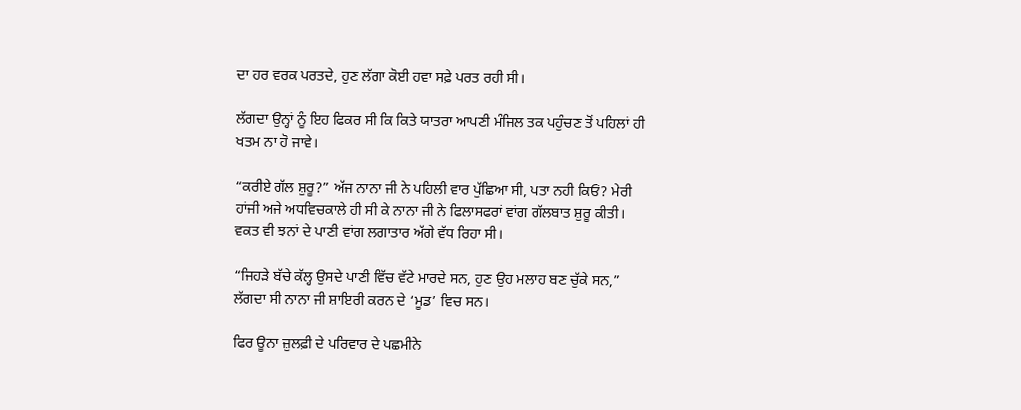ਦਾ ਹਰ ਵਰਕ ਪਰਤਦੇ, ਹੁਣ ਲੱਗਾ ਕੋਈ ਹਵਾ ਸਫ਼ੇ ਪਰਤ ਰਹੀ ਸੀ।

ਲੱਗਦਾ ਉਨ੍ਹਾਂ ਨੂੰ ਇਹ ਫਿਕਰ ਸੀ ਕਿ ਕਿਤੇ ਯਾਤਰਾ ਆਪਣੀ ਮੰਜਿਲ ਤਕ ਪਹੁੰਚਣ ਤੋਂ ਪਹਿਲਾਂ ਹੀ ਖਤਮ ਨਾ ਹੋ ਜਾਵੇ।

“ਕਰੀਏ ਗੱਲ ਸ਼ੁਰੂ?” ਅੱਜ ਨਾਨਾ ਜੀ ਨੇ ਪਹਿਲੀ ਵਾਰ ਪੁੱਛਿਆ ਸੀ, ਪਤਾ ਨਹੀ ਕਿਓਂ? ਮੇਰੀ ਹਾਂਜੀ ਅਜੇ ਅਧਵਿਚਕਾਲੇ ਹੀ ਸੀ ਕੇ ਨਾਨਾ ਜੀ ਨੇ ਫਿਲਾਸਫਰਾਂ ਵਾਂਗ ਗੱਲਬਾਤ ਸ਼ੁਰੂ ਕੀਤੀ। ਵਕਤ ਵੀ ਝਨਾਂ ਦੇ ਪਾਣੀ ਵਾਂਗ ਲਗਾਤਾਰ ਅੱਗੇ ਵੱਧ ਰਿਹਾ ਸੀ।

“ਜਿਹੜੇ ਬੱਚੇ ਕੱਲ੍ਹ ਉਸਦੇ ਪਾਣੀ ਵਿੱਚ ਵੱਟੇ ਮਾਰਦੇ ਸਨ, ਹੁਣ ਉਹ ਮਲਾਹ ਬਣ ਚੁੱਕੇ ਸਨ,” ਲੱਗਦਾ ਸੀ ਨਾਨਾ ਜੀ ਸ਼ਾਇਰੀ ਕਰਨ ਦੇ ‘ਮੂਡ’ ਵਿਚ ਸਨ।

ਫਿਰ ਊਨਾ ਜ਼ੁਲਫ਼ੀ ਦੇ ਪਰਿਵਾਰ ਦੇ ਪਛਮੀਨੇ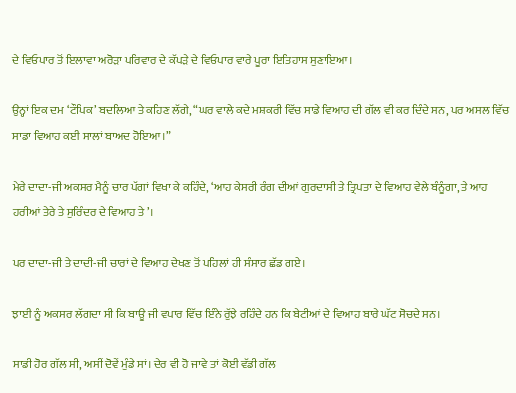ਦੇ ਵਿਓਪਾਰ ਤੋਂ ਇਲਾਵਾ ਅਰੋੜਾ ਪਰਿਵਾਰ ਦੇ ਕੱਪੜੇ ਦੇ ਵਿਓਪਾਰ ਵਾਰੇ ਪੂਰਾ ਇਤਿਹਾਸ ਸੁਣਾਇਆ।

ਉਨ੍ਹਾਂ ਇਕ ਦਮ ‘ਟੌਪਿਕ’ ਬਦਲਿਆ ਤੇ ਕਹਿਣ ਲੱਗੇ, “ਘਰ ਵਾਲੇ ਕਦੇ ਮਸ਼ਕਰੀ ਵਿੱਚ ਸਾਡੇ ਵਿਆਹ ਦੀ ਗੱਲ ਵੀ ਕਰ ਦਿੰਦੇ ਸਨ, ਪਰ ਅਸਲ ਵਿੱਚ ਸਾਡਾ ਵਿਆਹ ਕਈ ਸਾਲਾਂ ਬਾਅਦ ਹੋਇਆ।”

ਮੇਰੇ ਦਾਦਾ-ਜੀ ਅਕਸਰ ਮੈਨੂੰ ਚਾਰ ਪੱਗਾਂ ਵਿਖਾ ਕੇ ਕਹਿੰਦੇ, ‘ਆਹ ਕੇਸਰੀ ਰੰਗ ਦੀਆਂ ਗੁਰਦਾਸੀ ਤੇ ਤ੍ਰਿਪਤਾ ਦੇ ਵਿਆਹ ਵੇਲੇ ਬੰਨੂੰਗਾ, ਤੇ ਆਹ ਹਰੀਆਂ ਤੇਰੇ ਤੇ ਸੁਰਿੰਦਰ ਦੇ ਵਿਆਹ ਤੇ’।

ਪਰ ਦਾਦਾ-ਜੀ ਤੇ ਦਾਦੀ-ਜੀ ਚਾਰਾਂ ਦੇ ਵਿਆਹ ਦੇਖਣ ਤੋਂ ਪਹਿਲਾਂ ਹੀ ਸੰਸਾਰ ਛੱਡ ਗਏ।

ਝਾਈ ਨੂੰ ਅਕਸਰ ਲੱਗਦਾ ਸੀ ਕਿ ਬਾਊ ਜੀ ਵਪਾਰ ਵਿੱਚ ਇੰਨੇ ਰੁੱਝੇ ਰਹਿੰਦੇ ਹਨ ਕਿ ਬੇਟੀਆਂ ਦੇ ਵਿਆਹ ਬਾਰੇ ਘੱਟ ਸੋਚਦੇ ਸਨ।

ਸਾਡੀ ਹੋਰ ਗੱਲ ਸੀ, ਅਸੀਂ ਦੋਵੇਂ ਮੁੰਡੇ ਸਾਂ। ਦੇਰ ਵੀ ਹੋ ਜਾਵੇ ਤਾਂ ਕੋਈ ਵੱਡੀ ਗੱਲ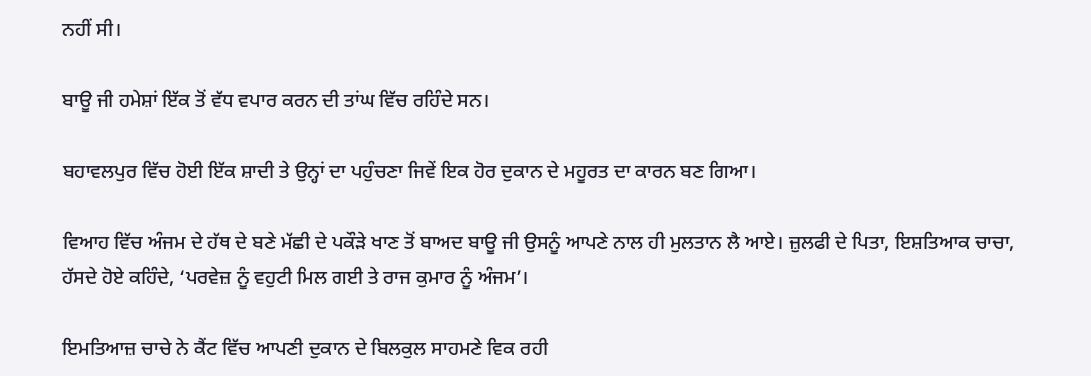ਨਹੀਂ ਸੀ।

ਬਾਊ ਜੀ ਹਮੇਸ਼ਾਂ ਇੱਕ ਤੋਂ ਵੱਧ ਵਪਾਰ ਕਰਨ ਦੀ ਤਾਂਘ ਵਿੱਚ ਰਹਿੰਦੇ ਸਨ।

ਬਹਾਵਲਪੁਰ ਵਿੱਚ ਹੋਈ ਇੱਕ ਸ਼ਾਦੀ ਤੇ ਉਨ੍ਹਾਂ ਦਾ ਪਹੁੰਚਣਾ ਜਿਵੇਂ ਇਕ ਹੋਰ ਦੁਕਾਨ ਦੇ ਮਹੂਰਤ ਦਾ ਕਾਰਨ ਬਣ ਗਿਆ।

ਵਿਆਹ ਵਿੱਚ ਅੰਜਮ ਦੇ ਹੱਥ ਦੇ ਬਣੇ ਮੱਛੀ ਦੇ ਪਕੌੜੇ ਖਾਣ ਤੋਂ ਬਾਅਦ ਬਾਊ ਜੀ ਉਸਨੂੰ ਆਪਣੇ ਨਾਲ ਹੀ ਮੁਲਤਾਨ ਲੈ ਆਏ। ਜ਼ੁਲਫੀ ਦੇ ਪਿਤਾ, ਇਸ਼ਤਿਆਕ ਚਾਚਾ, ਹੱਸਦੇ ਹੋਏ ਕਹਿੰਦੇ, ‘ਪਰਵੇਜ਼ ਨੂੰ ਵਹੁਟੀ ਮਿਲ ਗਈ ਤੇ ਰਾਜ ਕੁਮਾਰ ਨੂੰ ਅੰਜਮ’।

ਇਮਤਿਆਜ਼ ਚਾਚੇ ਨੇ ਕੈਂਟ ਵਿੱਚ ਆਪਣੀ ਦੁਕਾਨ ਦੇ ਬਿਲਕੁਲ ਸਾਹਮਣੇ ਵਿਕ ਰਹੀ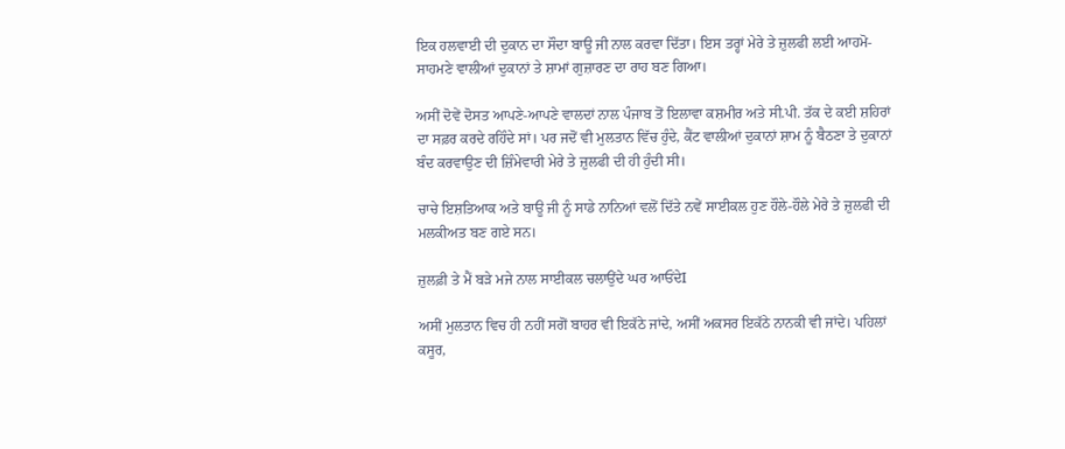ਇਕ ਹਲਵਾਈ ਦੀ ਦੁਕਾਨ ਦਾ ਸੌਦਾ ਬਾਊ ਜੀ ਨਾਲ ਕਰਵਾ ਦਿੱਤਾ। ਇਸ ਤਰ੍ਹਾਂ ਮੇਰੇ ਤੇ ਜ਼ੁਲਫੀ ਲਈ ਆਹਮੋ-ਸਾਹਮਣੇ ਵਾਲੀਆਂ ਦੁਕਾਨਾਂ ਤੇ ਸ਼ਾਮਾਂ ਗੁਜ਼ਾਰਣ ਦਾ ਰਾਹ ਬਣ ਗਿਆ।

ਅਸੀਂ ਦੋਵੇਂ ਦੋਸਤ ਆਪਣੇ-ਆਪਣੇ ਵਾਲਦਾਂ ਨਾਲ ਪੰਜਾਬ ਤੋਂ ਇਲਾਵਾ ਕਸ਼ਮੀਰ ਅਤੇ ਸੀ.ਪੀ. ਤੱਕ ਦੇ ਕਈ ਸ਼ਹਿਰਾਂ ਦਾ ਸਫ਼ਰ ਕਰਦੇ ਰਹਿੰਦੇ ਸਾਂ। ਪਰ ਜਦੋਂ ਵੀ ਮੁਲਤਾਨ ਵਿੱਚ ਹੁੰਦੇ, ਕੈਂਟ ਵਾਲੀਆਂ ਦੁਕਾਨਾਂ ਸ਼ਾਮ ਨੂੰ ਬੈਠਣਾ ਤੇ ਦੁਕਾਨਾਂ ਬੰਦ ਕਰਵਾਉਣ ਦੀ ਜ਼ਿੰਮੇਵਾਰੀ ਮੇਰੇ ਤੇ ਜ਼ੁਲਫੀ ਦੀ ਹੀ ਹੁੰਦੀ ਸੀ।

ਚਾਚੇ ਇਸ਼ਤਿਆਕ ਅਤੇ ਬਾਊ ਜੀ ਨੂੰ ਸਾਡੇ ਨਾਨਿਆਂ ਵਲੋਂ ਦਿੱਤੇ ਨਵੇਂ ਸਾਈਕਲ ਹੁਣ ਹੌਲੇ-ਹੌਲੇ ਮੇਰੇ ਤੇ ਜ਼ੁਲਫੀ ਦੀ ਮਲਕੀਅਤ ਬਣ ਗਏ ਸਨ।

ਜ਼ੁਲਫ਼ੀ ਤੇ ਮੈਂ ਬੜੇ ਮਜੇ ਨਾਲ ਸਾਈਕਲ ਚਲਾਉਂਦੇ ਘਰ ਆਓਂਦੇI

ਅਸੀਂ ਮੁਲਤਾਨ ਵਿਚ ਹੀ ਨਹੀਂ ਸਗੋਂ ਬਾਹਰ ਵੀ ਇਕੱਠੇ ਜਾਂਦੇ, ਅਸੀਂ ਅਕਸਰ ਇਕੱਠੇ ਨਾਨਕੀ ਵੀ ਜਾਂਦੇ। ਪਹਿਲਾਂ ਕਸੂਰ,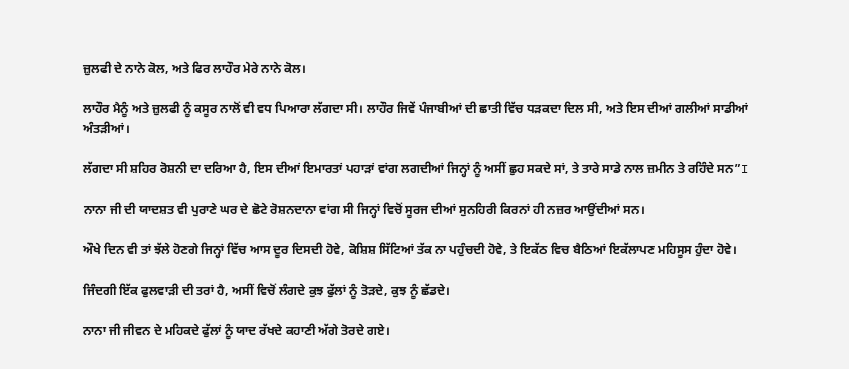ਜ਼ੁਲਫੀ ਦੇ ਨਾਨੇ ਕੋਲ, ਅਤੇ ਫਿਰ ਲਾਹੌਰ ਮੇਰੇ ਨਾਨੇ ਕੋਲ।

ਲਾਹੌਰ ਮੈਨੂੰ ਅਤੇ ਜ਼ੁਲਫੀ ਨੂੰ ਕਸੂਰ ਨਾਲੋਂ ਵੀ ਵਧ ਪਿਆਰਾ ਲੱਗਦਾ ਸੀ। ਲਾਹੌਰ ਜਿਵੇਂ ਪੰਜਾਬੀਆਂ ਦੀ ਛਾਤੀ ਵਿੱਚ ਧੜਕਦਾ ਦਿਲ ਸੀ, ਅਤੇ ਇਸ ਦੀਆਂ ਗਲੀਆਂ ਸਾਡੀਆਂ ਅੰਤੜੀਆਂ।

ਲੱਗਦਾ ਸੀ ਸ਼ਹਿਰ ਰੋਸ਼ਨੀ ਦਾ ਦਰਿਆ ਹੈ, ਇਸ ਦੀਆਂ ਇਮਾਰਤਾਂ ਪਹਾੜਾਂ ਵਾਂਗ ਲਗਦੀਆਂ ਜਿਨ੍ਹਾਂ ਨੂੰ ਅਸੀਂ ਛੁਹ ਸਕਦੇ ਸਾਂ, ਤੇ ਤਾਰੇ ਸਾਡੇ ਨਾਲ ਜ਼ਮੀਨ ਤੇ ਰਹਿੰਦੇ ਸਨ”I

ਨਾਨਾ ਜੀ ਦੀ ਯਾਦਸ਼ਤ ਵੀ ਪੁਰਾਣੇ ਘਰ ਦੇ ਛੋਟੇ ਰੋਸ਼ਨਦਾਨਾ ਵਾਂਗ ਸੀ ਜਿਨ੍ਹਾਂ ਵਿਚੋਂ ਸੂਰਜ ਦੀਆਂ ਸੁਨਹਿਰੀ ਕਿਰਨਾਂ ਹੀ ਨਜ਼ਰ ਆਉਂਦੀਆਂ ਸਨ।

ਔਖੇ ਦਿਨ ਵੀ ਤਾਂ ਝੱਲੇ ਹੋਣਗੇ ਜਿਨ੍ਹਾਂ ਵਿੱਚ ਆਸ ਦੂਰ ਦਿਸਦੀ ਹੋਵੇ, ਕੋਸ਼ਿਸ਼ ਸਿੱਟਿਆਂ ਤੱਕ ਨਾ ਪਹੁੰਚਦੀ ਹੋਵੇ, ਤੇ ਇਕੱਠ ਵਿਚ ਬੈਠਿਆਂ ਇਕੱਲਾਪਣ ਮਹਿਸੂਸ ਹੁੰਦਾ ਹੋਵੇ।

ਜਿੰਦਗੀ ਇੱਕ ਫੁਲਵਾੜੀ ਦੀ ਤਰਾਂ ਹੈ, ਅਸੀਂ ਵਿਚੋਂ ਲੰਗਦੇ ਕੁਝ ਫੁੱਲਾਂ ਨੂੰ ਤੋੜਦੇ, ਕੁਝ ਨੂੰ ਛੱਡਦੇ।

ਨਾਨਾ ਜੀ ਜੀਵਨ ਦੇ ਮਹਿਕਦੇ ਫੁੱਲਾਂ ਨੂੰ ਯਾਦ ਰੱਖਦੇ ਕਹਾਣੀ ਅੱਗੇ ਤੋਰਦੇ ਗਏ।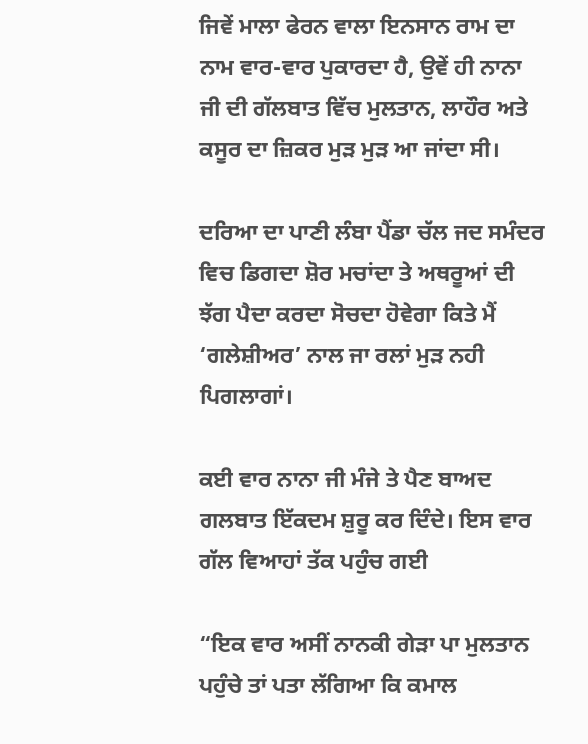ਜਿਵੇਂ ਮਾਲਾ ਫੇਰਨ ਵਾਲਾ ਇਨਸਾਨ ਰਾਮ ਦਾ ਨਾਮ ਵਾਰ-ਵਾਰ ਪੁਕਾਰਦਾ ਹੈ, ਉਵੇਂ ਹੀ ਨਾਨਾ ਜੀ ਦੀ ਗੱਲਬਾਤ ਵਿੱਚ ਮੁਲਤਾਨ, ਲਾਹੌਰ ਅਤੇ ਕਸੂਰ ਦਾ ਜ਼ਿਕਰ ਮੁੜ ਮੁੜ ਆ ਜਾਂਦਾ ਸੀ।

ਦਰਿਆ ਦਾ ਪਾਣੀ ਲੰਬਾ ਪੈਂਡਾ ਚੱਲ ਜਦ ਸਮੰਦਰ ਵਿਚ ਡਿਗਦਾ ਸ਼ੋਰ ਮਚਾਂਦਾ ਤੇ ਅਥਰੂਆਂ ਦੀ ਝੱਗ ਪੈਦਾ ਕਰਦਾ ਸੋਚਦਾ ਹੋਵੇਗਾ ਕਿਤੇ ਮੈਂ ‘ਗਲੇਸ਼ੀਅਰ’ ਨਾਲ ਜਾ ਰਲਾਂ ਮੁੜ ਨਹੀ ਪਿਗਲਾਗਾਂ।

ਕਈ ਵਾਰ ਨਾਨਾ ਜੀ ਮੰਜੇ ਤੇ ਪੈਣ ਬਾਅਦ ਗਲਬਾਤ ਇੱਕਦਮ ਸ਼ੁਰੂ ਕਰ ਦਿੰਦੇ। ਇਸ ਵਾਰ ਗੱਲ ਵਿਆਹਾਂ ਤੱਕ ਪਹੁੰਚ ਗਈ

“ਇਕ ਵਾਰ ਅਸੀਂ ਨਾਨਕੀ ਗੇੜਾ ਪਾ ਮੁਲਤਾਨ ਪਹੁੰਚੇ ਤਾਂ ਪਤਾ ਲੱਗਿਆ ਕਿ ਕਮਾਲ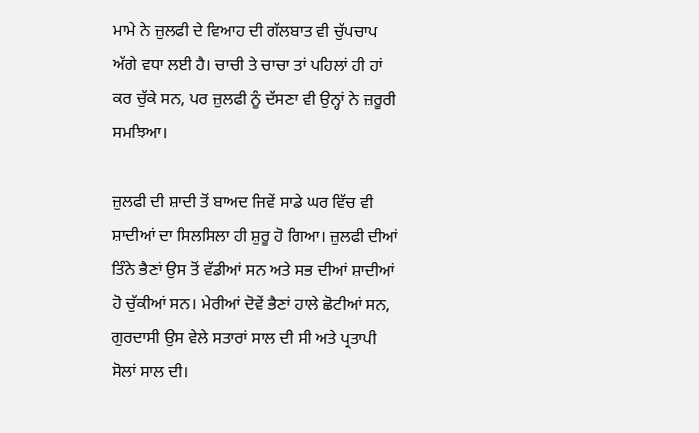ਮਾਮੇ ਨੇ ਜ਼ੁਲਫੀ ਦੇ ਵਿਆਹ ਦੀ ਗੱਲਬਾਤ ਵੀ ਚੁੱਪਚਾਪ ਅੱਗੇ ਵਧਾ ਲਈ ਹੈ। ਚਾਚੀ ਤੇ ਚਾਚਾ ਤਾਂ ਪਹਿਲਾਂ ਹੀ ਹਾਂ ਕਰ ਚੁੱਕੇ ਸਨ, ਪਰ ਜ਼ੁਲਫੀ ਨੂੰ ਦੱਸਣਾ ਵੀ ਉਨ੍ਹਾਂ ਨੇ ਜ਼ਰੂਰੀ ਸਮਝਿਆ।

ਜ਼ੁਲਫੀ ਦੀ ਸ਼ਾਦੀ ਤੋਂ ਬਾਅਦ ਜਿਵੇਂ ਸਾਡੇ ਘਰ ਵਿੱਚ ਵੀ ਸ਼ਾਦੀਆਂ ਦਾ ਸਿਲਸਿਲਾ ਹੀ ਸ਼ੁਰੂ ਹੋ ਗਿਆ। ਜ਼ੁਲਫੀ ਦੀਆਂ ਤਿੰਨੇ ਭੈਣਾਂ ਉਸ ਤੋਂ ਵੱਡੀਆਂ ਸਨ ਅਤੇ ਸਭ ਦੀਆਂ ਸ਼ਾਦੀਆਂ ਹੋ ਚੁੱਕੀਆਂ ਸਨ। ਮੇਰੀਆਂ ਦੋਵੇਂ ਭੈਣਾਂ ਹਾਲੇ ਛੋਟੀਆਂ ਸਨ, ਗੁਰਦਾਸੀ ਉਸ ਵੇਲੇ ਸਤਾਰਾਂ ਸਾਲ ਦੀ ਸੀ ਅਤੇ ਪ੍ਰਤਾਪੀ ਸੋਲਾਂ ਸਾਲ ਦੀ।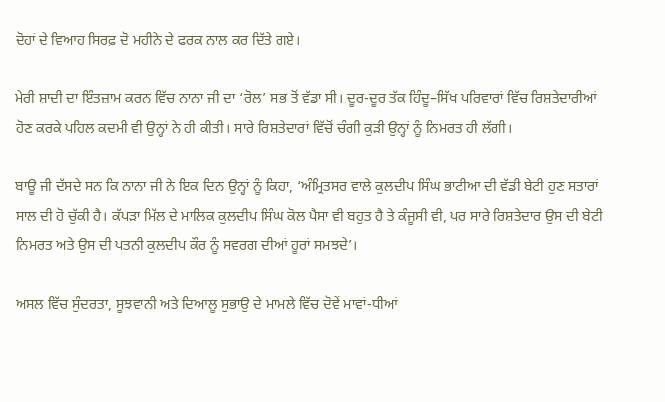ਦੋਹਾਂ ਦੇ ਵਿਆਹ ਸਿਰਫ਼ ਦੋ ਮਹੀਨੇ ਦੇ ਫਰਕ ਨਾਲ ਕਰ ਦਿੱਤੇ ਗਏ।

ਮੇਰੀ ਸ਼ਾਦੀ ਦਾ ਇੰਤਜ਼ਾਮ ਕਰਨ ਵਿੱਚ ਨਾਨਾ ਜੀ ਦਾ ‘ਰੋਲ’ ਸਭ ਤੋਂ ਵੱਡਾ ਸੀ। ਦੂਰ-ਦੂਰ ਤੱਕ ਹਿੰਦੂ–ਸਿੱਖ ਪਰਿਵਾਰਾਂ ਵਿੱਚ ਰਿਸ਼ਤੇਦਾਰੀਆਂ ਹੋਣ ਕਰਕੇ ਪਹਿਲ ਕਦਮੀ ਵੀ ਉਨ੍ਹਾਂ ਨੇ ਹੀ ਕੀਤੀ। ਸਾਰੇ ਰਿਸ਼ਤੇਦਾਰਾਂ ਵਿੱਚੋਂ ਚੰਗੀ ਕੁੜੀ ਉਨ੍ਹਾਂ ਨੂੰ ਨਿਮਰਤ ਹੀ ਲੱਗੀ।

ਬਾਊ ਜੀ ਦੱਸਦੇ ਸਨ ਕਿ ਨਾਨਾ ਜੀ ਨੇ ਇਕ ਦਿਨ ਉਨ੍ਹਾਂ ਨੂੰ ਕਿਹਾ, ‘ਅੰਮ੍ਰਿਤਸਰ ਵਾਲੇ ਕੁਲਦੀਪ ਸਿੰਘ ਭਾਟੀਆ ਦੀ ਵੱਡੀ ਬੇਟੀ ਹੁਣ ਸਤਾਰਾਂ ਸਾਲ ਦੀ ਹੋ ਚੁੱਕੀ ਹੈ। ਕੱਪੜਾ ਮਿੱਲ ਦੇ ਮਾਲਿਕ ਕੁਲਦੀਪ ਸਿੰਘ ਕੋਲ ਪੈਸਾ ਵੀ ਬਹੁਤ ਹੈ ਤੇ ਕੰਜੂਸੀ ਵੀ, ਪਰ ਸਾਰੇ ਰਿਸ਼ਤੇਦਾਰ ਉਸ ਦੀ ਬੇਟੀ ਨਿਮਰਤ ਅਤੇ ਉਸ ਦੀ ਪਤਨੀ ਕੁਲਦੀਪ ਕੌਰ ਨੂੰ ਸਵਰਗ ਦੀਆਂ ਹੂਰਾਂ ਸਮਝਦੇ’।

ਅਸਲ ਵਿੱਚ ਸੁੰਦਰਤਾ, ਸੂਝਵਾਨੀ ਅਤੇ ਦਿਆਲੂ ਸੁਭਾਉ ਦੇ ਮਾਮਲੇ ਵਿੱਚ ਦੋਵੇਂ ਮਾਵਾਂ-ਧੀਆਂ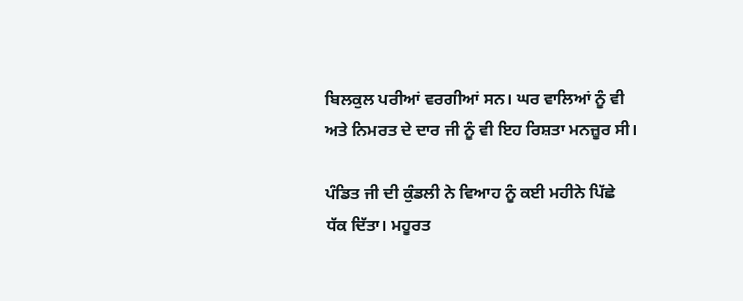ਬਿਲਕੁਲ ਪਰੀਆਂ ਵਰਗੀਆਂ ਸਨ। ਘਰ ਵਾਲਿਆਂ ਨੂੰ ਵੀ ਅਤੇ ਨਿਮਰਤ ਦੇ ਦਾਰ ਜੀ ਨੂੰ ਵੀ ਇਹ ਰਿਸ਼ਤਾ ਮਨਜ਼ੂਰ ਸੀ।

ਪੰਡਿਤ ਜੀ ਦੀ ਕੁੰਡਲੀ ਨੇ ਵਿਆਹ ਨੂੰ ਕਈ ਮਹੀਨੇ ਪਿੱਛੇ ਧੱਕ ਦਿੱਤਾ। ਮਹੂਰਤ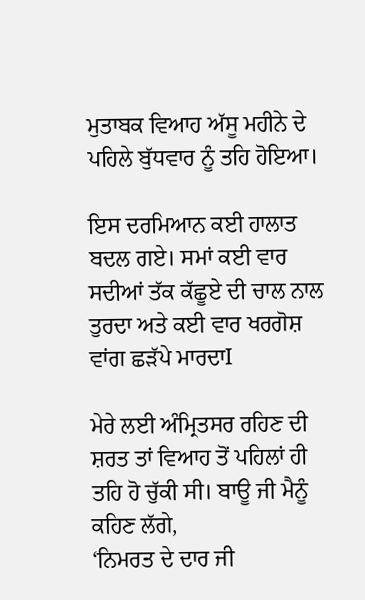ਮੁਤਾਬਕ ਵਿਆਹ ਅੱਸੂ ਮਹੀਨੇ ਦੇ ਪਹਿਲੇ ਬੁੱਧਵਾਰ ਨੂੰ ਤਹਿ ਹੋਇਆ।

ਇਸ ਦਰਮਿਆਨ ਕਈ ਹਾਲਾਤ ਬਦਲ ਗਏ। ਸਮਾਂ ਕਈ ਵਾਰ ਸਦੀਆਂ ਤੱਕ ਕੱਛੂਏ ਦੀ ਚਾਲ ਨਾਲ ਤੁਰਦਾ ਅਤੇ ਕਈ ਵਾਰ ਖਰਗੋਸ਼ ਵਾਂਗ ਛੜੱਪੇ ਮਾਰਦਾI

ਮੇਰੇ ਲਈ ਅੰਮ੍ਰਿਤਸਰ ਰਹਿਣ ਦੀ ਸ਼ਰਤ ਤਾਂ ਵਿਆਹ ਤੋਂ ਪਹਿਲਾਂ ਹੀ ਤਹਿ ਹੋ ਚੁੱਕੀ ਸੀ। ਬਾਊ ਜੀ ਮੈਨੂੰ ਕਹਿਣ ਲੱਗੇ,
‘ਨਿਮਰਤ ਦੇ ਦਾਰ ਜੀ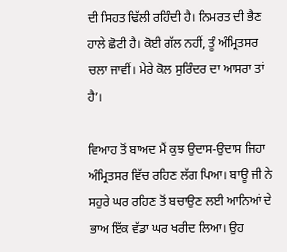ਦੀ ਸਿਹਤ ਢਿੱਲੀ ਰਹਿੰਦੀ ਹੈ। ਨਿਮਰਤ ਦੀ ਭੈਣ ਹਾਲੇ ਛੋਟੀ ਹੈ। ਕੋਈ ਗੱਲ ਨਹੀਂ, ਤੂੰ ਅੰਮ੍ਰਿਤਸਰ ਚਲਾ ਜਾਵੀਂ। ਮੇਰੇ ਕੋਲ ਸੁਰਿੰਦਰ ਦਾ ਆਸਰਾ ਤਾਂ ਹੈ’।

ਵਿਆਹ ਤੋਂ ਬਾਅਦ ਮੈਂ ਕੁਝ ਉਦਾਸ-ਉਦਾਸ ਜਿਹਾ ਅੰਮ੍ਰਿਤਸਰ ਵਿੱਚ ਰਹਿਣ ਲੱਗ ਪਿਆ। ਬਾਊ ਜੀ ਨੇ ਸਹੁਰੇ ਘਰ ਰਹਿਣ ਤੋਂ ਬਚਾਉਣ ਲਈ ਆਨਿਆਂ ਦੇ ਭਾਅ ਇੱਕ ਵੱਡਾ ਘਰ ਖਰੀਦ ਲਿਆ। ਉਹ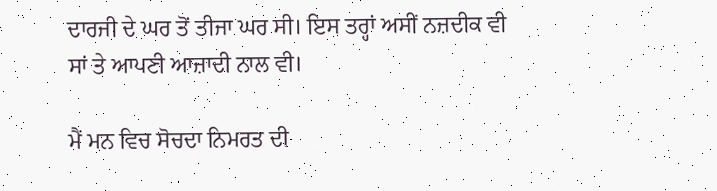ਦਾਰਜੀ ਦੇ ਘਰ ਤੋਂ ਤੀਜਾ ਘਰ ਸੀ। ਇਸ ਤਰ੍ਹਾਂ ਅਸੀਂ ਨਜ਼ਦੀਕ ਵੀ ਸਾਂ ਤੇ ਆਪਣੀ ਆਜ਼ਾਦੀ ਨਾਲ ਵੀ।

ਮੈਂ ਮਨ ਵਿਚ ਸੋਚਦਾ ਨਿਮਰਤ ਦੀ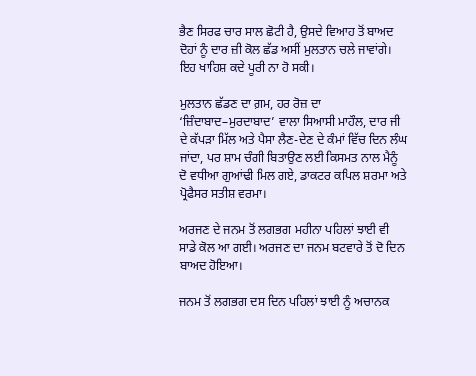ਭੈਣ ਸਿਰਫ ਚਾਰ ਸਾਲ ਛੋਟੀ ਹੈ, ਉਸਦੇ ਵਿਆਹ ਤੋਂ ਬਾਅਦ ਦੋਹਾਂ ਨੂੰ ਦਾਰ ਜ਼ੀ ਕੋਲ ਛੱਡ ਅਸੀਂ ਮੁਲਤਾਨ ਚਲੇ ਜਾਵਾਂਗੇ। ਇਹ ਖਾਹਿਸ਼ ਕਦੇ ਪੂਰੀ ਨਾ ਹੋ ਸਕੀ।

ਮੁਲਤਾਨ ਛੱਡਣ ਦਾ ਗ਼ਮ, ਹਰ ਰੋਜ਼ ਦਾ ‘ਜ਼ਿੰਦਾਬਾਦ–ਮੁਰਦਾਬਾਦ’ ਵਾਲਾ ਸਿਆਸੀ ਮਾਹੌਲ, ਦਾਰ ਜੀ ਦੇ ਕੱਪੜਾ ਮਿੱਲ ਅਤੇ ਪੈਸਾ ਲੈਣ-ਦੇਣ ਦੇ ਕੰਮਾਂ ਵਿੱਚ ਦਿਨ ਲੰਘ ਜਾਂਦਾ, ਪਰ ਸ਼ਾਮ ਚੰਗੀ ਬਿਤਾਉਣ ਲਈ ਕਿਸਮਤ ਨਾਲ ਮੈਨੂੰ ਦੋ ਵਧੀਆ ਗੁਆਂਢੀ ਮਿਲ ਗਏ, ਡਾਕਟਰ ਕਪਿਲ ਸ਼ਰਮਾ ਅਤੇ ਪ੍ਰੋਫੈਸਰ ਸਤੀਸ਼ ਵਰਮਾ।

ਅਰਜਣ ਦੇ ਜਨਮ ਤੋਂ ਲਗਭਗ ਮਹੀਨਾ ਪਹਿਲਾਂ ਝਾਈ ਵੀ ਸਾਡੇ ਕੋਲ ਆ ਗਈ। ਅਰਜਣ ਦਾ ਜਨਮ ਬਟਵਾਰੇ ਤੋਂ ਦੋ ਦਿਨ ਬਾਅਦ ਹੋਇਆ।

ਜਨਮ ਤੋਂ ਲਗਭਗ ਦਸ ਦਿਨ ਪਹਿਲਾਂ ਝਾਈ ਨੂੰ ਅਚਾਨਕ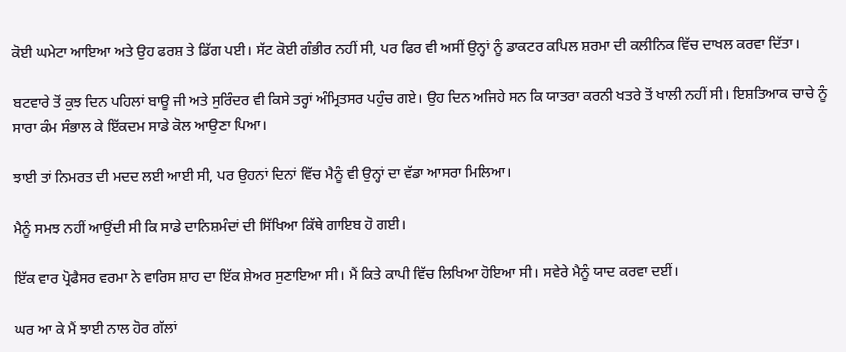ਕੋਈ ਘਮੇਟਾ ਆਇਆ ਅਤੇ ਉਹ ਫਰਸ਼ ਤੇ ਡਿੱਗ ਪਈ। ਸੱਟ ਕੋਈ ਗੰਭੀਰ ਨਹੀਂ ਸੀ, ਪਰ ਫਿਰ ਵੀ ਅਸੀਂ ਉਨ੍ਹਾਂ ਨੂੰ ਡਾਕਟਰ ਕਪਿਲ ਸ਼ਰਮਾ ਦੀ ਕਲੀਨਿਕ ਵਿੱਚ ਦਾਖਲ ਕਰਵਾ ਦਿੱਤਾ।

ਬਟਵਾਰੇ ਤੋਂ ਕੁਝ ਦਿਨ ਪਹਿਲਾਂ ਬਾਊ ਜੀ ਅਤੇ ਸੁਰਿੰਦਰ ਵੀ ਕਿਸੇ ਤਰ੍ਹਾਂ ਅੰਮ੍ਰਿਤਸਰ ਪਹੁੰਚ ਗਏ। ਉਹ ਦਿਨ ਅਜਿਹੇ ਸਨ ਕਿ ਯਾਤਰਾ ਕਰਨੀ ਖਤਰੇ ਤੋਂ ਖਾਲੀ ਨਹੀਂ ਸੀ। ਇਸ਼ਤਿਆਕ ਚਾਚੇ ਨੂੰ ਸਾਰਾ ਕੰਮ ਸੰਭਾਲ ਕੇ ਇੱਕਦਮ ਸਾਡੇ ਕੋਲ ਆਉਣਾ ਪਿਆ।

ਝਾਈ ਤਾਂ ਨਿਮਰਤ ਦੀ ਮਦਦ ਲਈ ਆਈ ਸੀ, ਪਰ ਉਹਨਾਂ ਦਿਨਾਂ ਵਿੱਚ ਮੈਨੂੰ ਵੀ ਉਨ੍ਹਾਂ ਦਾ ਵੱਡਾ ਆਸਰਾ ਮਿਲਿਆ।

ਮੈਨੂੰ ਸਮਝ ਨਹੀਂ ਆਉਂਦੀ ਸੀ ਕਿ ਸਾਡੇ ਦਾਨਿਸ਼ਮੰਦਾਂ ਦੀ ਸਿੱਖਿਆ ਕਿੱਥੇ ਗਾਇਬ ਹੋ ਗਈ।

ਇੱਕ ਵਾਰ ਪ੍ਰੋਫੈਸਰ ਵਰਮਾ ਨੇ ਵਾਰਿਸ ਸ਼ਾਹ ਦਾ ਇੱਕ ਸ਼ੇਅਰ ਸੁਣਾਇਆ ਸੀ। ਮੈਂ ਕਿਤੇ ਕਾਪੀ ਵਿੱਚ ਲਿਖਿਆ ਹੋਇਆ ਸੀ। ਸਵੇਰੇ ਮੈਨੂੰ ਯਾਦ ਕਰਵਾ ਦਈਂ।

ਘਰ ਆ ਕੇ ਮੈਂ ਝਾਈ ਨਾਲ ਹੋਰ ਗੱਲਾਂ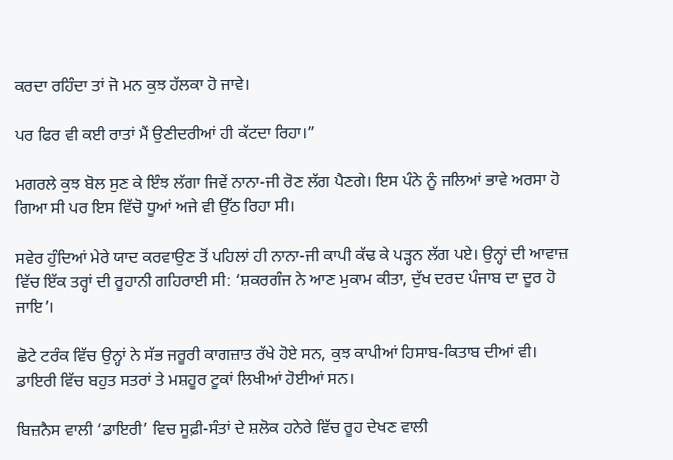ਕਰਦਾ ਰਹਿੰਦਾ ਤਾਂ ਜੋ ਮਨ ਕੁਝ ਹੱਲਕਾ ਹੋ ਜਾਵੇ।

ਪਰ ਫਿਰ ਵੀ ਕਈ ਰਾਤਾਂ ਮੈਂ ਉਣੀਦਰੀਆਂ ਹੀ ਕੱਟਦਾ ਰਿਹਾ।”

ਮਗਰਲੇ ਕੁਝ ਬੋਲ ਸੁਣ ਕੇ ਇੰਝ ਲੱਗਾ ਜਿਵੇਂ ਨਾਨਾ-ਜੀ ਰੋਣ ਲੱਗ ਪੈਣਗੇ। ਇਸ ਪੰਨੇ ਨੂੰ ਜਲਿਆਂ ਭਾਵੇ ਅਰਸਾ ਹੋ ਗਿਆ ਸੀ ਪਰ ਇਸ ਵਿੱਚੋ ਧੂਆਂ ਅਜੇ ਵੀ ਉੱਠ ਰਿਹਾ ਸੀ।

ਸਵੇਰ ਹੁੰਦਿਆਂ ਮੇਰੇ ਯਾਦ ਕਰਵਾਉਣ ਤੋਂ ਪਹਿਲਾਂ ਹੀ ਨਾਨਾ-ਜੀ ਕਾਪੀ ਕੱਢ ਕੇ ਪੜ੍ਹਨ ਲੱਗ ਪਏ। ਉਨ੍ਹਾਂ ਦੀ ਆਵਾਜ਼ ਵਿੱਚ ਇੱਕ ਤਰ੍ਹਾਂ ਦੀ ਰੂਹਾਨੀ ਗਹਿਰਾਈ ਸੀ: ‘ਸ਼ਕਰਗੰਜ ਨੇ ਆਣ ਮੁਕਾਮ ਕੀਤਾ, ਦੁੱਖ ਦਰਦ ਪੰਜਾਬ ਦਾ ਦੂਰ ਹੋ ਜਾਇ’।

ਛੋਟੇ ਟਰੰਕ ਵਿੱਚ ਉਨ੍ਹਾਂ ਨੇ ਸੱਭ ਜਰੂਰੀ ਕਾਗਜ਼ਾਤ ਰੱਖੇ ਹੋਏ ਸਨ, ਕੁਝ ਕਾਪੀਆਂ ਹਿਸਾਬ-ਕਿਤਾਬ ਦੀਆਂ ਵੀ। ਡਾਇਰੀ ਵਿੱਚ ਬਹੁਤ ਸਤਰਾਂ ਤੇ ਮਸ਼ਹੂਰ ਟੂਕਾਂ ਲਿਖੀਆਂ ਹੋਈਆਂ ਸਨ।

ਬਿਜ਼ਨੈਸ ਵਾਲੀ ‘ਡਾਇਰੀ’ ਵਿਚ ਸੂਫ਼ੀ-ਸੰਤਾਂ ਦੇ ਸ਼ਲੋਕ ਹਨੇਰੇ ਵਿੱਚ ਰੂਹ ਦੇਖਣ ਵਾਲੀ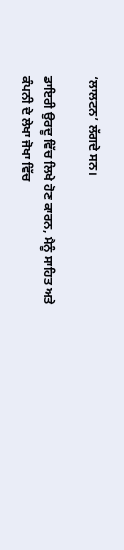‘ਲਾਲਟਨ’ ਲੱਗਦੇ ਸਨ।

ਡਾਇਰੀ ਉਰਦੂ ਵਿੱਚ ਲਿਖੇ ਹੋਣ ਕਾਰਨ, ਮੈਨੂੰ ਸਾਹਿਤ ਅਤੇ ਕੰਪਨੀ ਦੇ ਲੇਖਾ ਜੋਖਾ ਵਿੱਚ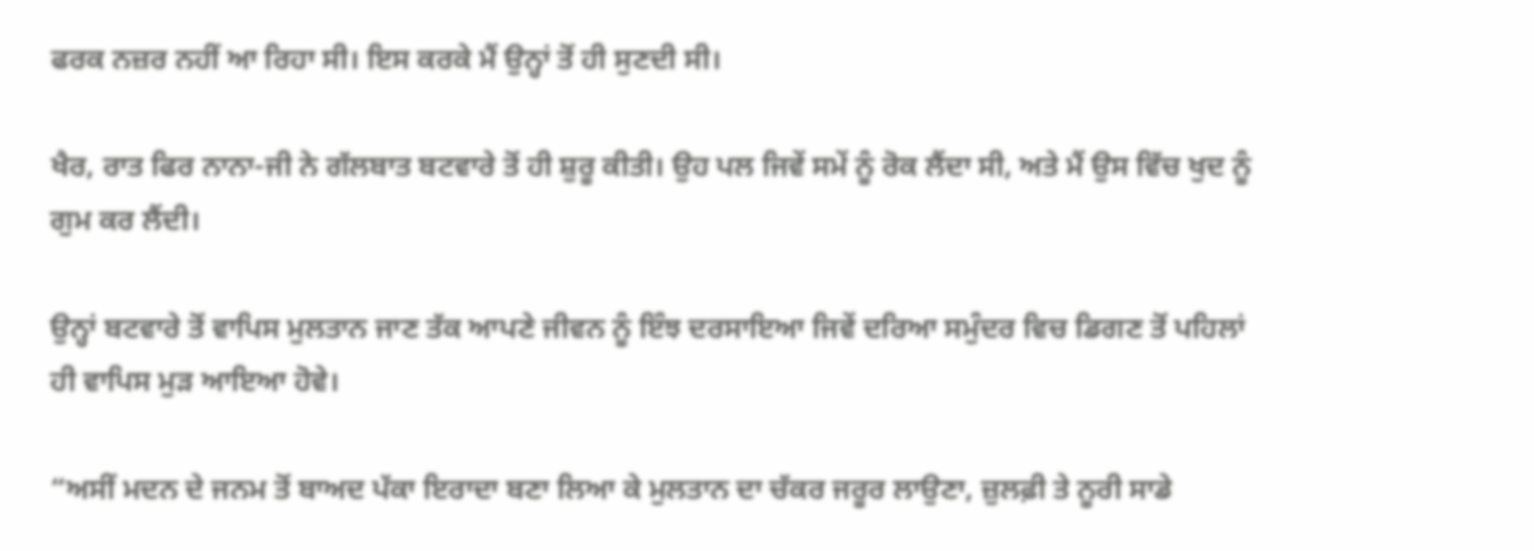ਫਰਕ ਨਜ਼ਰ ਨਹੀਂ ਆ ਰਿਹਾ ਸੀ। ਇਸ ਕਰਕੇ ਮੈਂ ਉਨ੍ਹਾਂ ਤੋਂ ਹੀ ਸੁਣਦੀ ਸੀ।

ਖੈਰ, ਰਾਤ ਫਿਰ ਨਾਨਾ-ਜੀ ਨੇ ਗੱਲਬਾਤ ਬਟਵਾਰੇ ਤੋਂ ਹੀ ਸ਼ੁਰੂ ਕੀਤੀ। ਉਹ ਪਲ ਜਿਵੇਂ ਸਮੇਂ ਨੂੰ ਰੋਕ ਲੈਂਦਾ ਸੀ, ਅਤੇ ਮੈਂ ਉਸ ਵਿੱਚ ਖੁਦ ਨੂੰ ਗੁਮ ਕਰ ਲੈਂਦੀ।

ਉਨ੍ਹਾਂ ਬਟਵਾਰੇ ਤੋਂ ਵਾਪਿਸ ਮੁਲਤਾਨ ਜਾਣ ਤੱਕ ਆਪਣੇ ਜੀਵਨ ਨੂੰ ਇੰਝ ਦਰਸਾਇਆ ਜਿਵੇਂ ਦਰਿਆ ਸਮੁੰਦਰ ਵਿਚ ਡਿਗਣ ਤੋਂ ਪਹਿਲਾਂ ਹੀ ਵਾਪਿਸ ਮੁੜ ਆਇਆ ਹੋਵੇ।

“ਅਸੀਂ ਮਦਨ ਦੇ ਜਨਮ ਤੋਂ ਬਾਅਦ ਪੱਕਾ ਇਰਾਦਾ ਬਣਾ ਲਿਆ ਕੇ ਮੁਲਤਾਨ ਦਾ ਚੱਕਰ ਜਰੂਰ ਲਾਉਣਾ, ਜ਼ੁਲਫ਼ੀ ਤੇ ਨੂਰੀ ਸਾਡੇ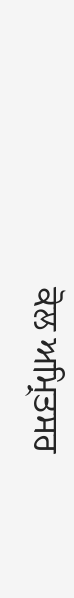ਕੋਲ ਅਮ੍ਰਿਤਸਰ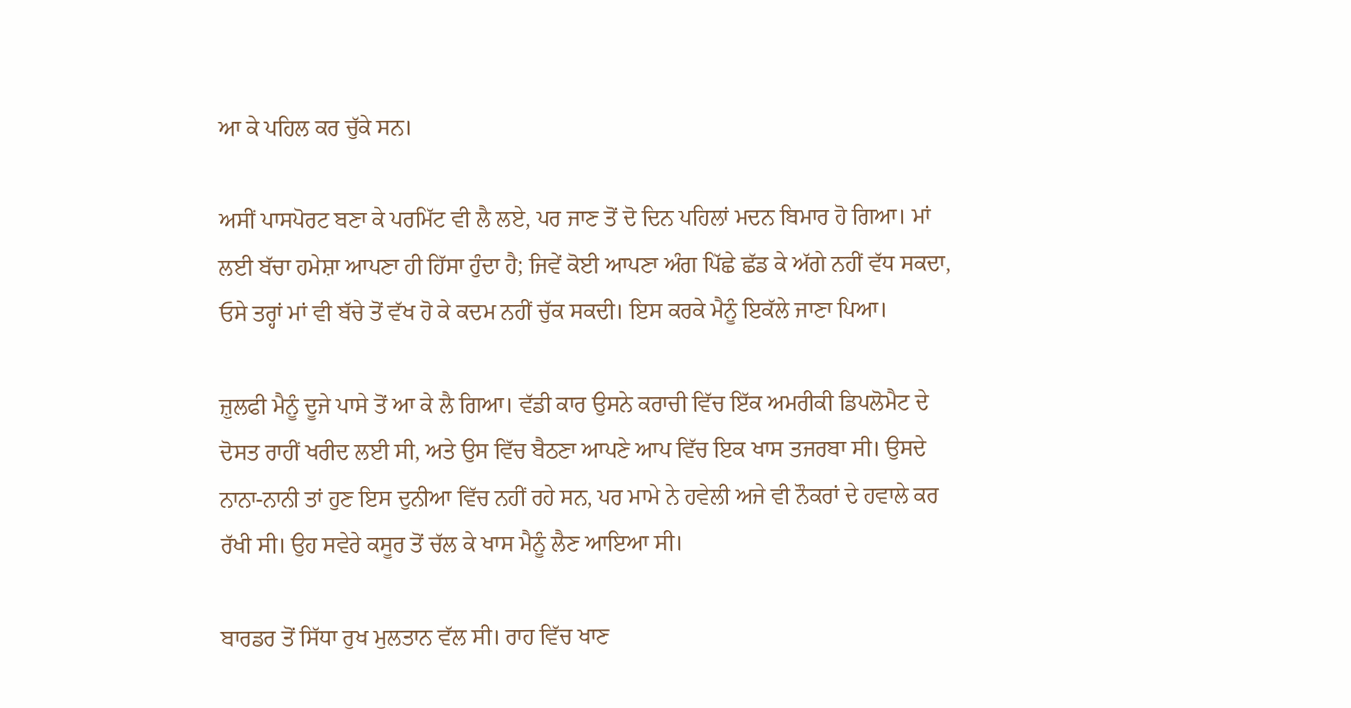ਆ ਕੇ ਪਹਿਲ ਕਰ ਚੁੱਕੇ ਸਨ।

ਅਸੀਂ ਪਾਸਪੋਰਟ ਬਣਾ ਕੇ ਪਰਮਿੱਟ ਵੀ ਲੈ ਲਏ, ਪਰ ਜਾਣ ਤੋਂ ਦੋ ਦਿਨ ਪਹਿਲਾਂ ਮਦਨ ਬਿਮਾਰ ਹੋ ਗਿਆ। ਮਾਂ ਲਈ ਬੱਚਾ ਹਮੇਸ਼ਾ ਆਪਣਾ ਹੀ ਹਿੱਸਾ ਹੁੰਦਾ ਹੈ; ਜਿਵੇਂ ਕੋਈ ਆਪਣਾ ਅੰਗ ਪਿੱਛੇ ਛੱਡ ਕੇ ਅੱਗੇ ਨਹੀਂ ਵੱਧ ਸਕਦਾ, ਓਸੇ ਤਰ੍ਹਾਂ ਮਾਂ ਵੀ ਬੱਚੇ ਤੋਂ ਵੱਖ ਹੋ ਕੇ ਕਦਮ ਨਹੀਂ ਚੁੱਕ ਸਕਦੀ। ਇਸ ਕਰਕੇ ਮੈਨੂੰ ਇਕੱਲੇ ਜਾਣਾ ਪਿਆ।

ਜ਼ੁਲਫੀ ਮੈਨੂੰ ਦੂਜੇ ਪਾਸੇ ਤੋਂ ਆ ਕੇ ਲੈ ਗਿਆ। ਵੱਡੀ ਕਾਰ ਉਸਨੇ ਕਰਾਚੀ ਵਿੱਚ ਇੱਕ ਅਮਰੀਕੀ ਡਿਪਲੋਮੈਟ ਦੇ ਦੋਸਤ ਰਾਹੀਂ ਖਰੀਦ ਲਈ ਸੀ, ਅਤੇ ਉਸ ਵਿੱਚ ਬੈਠਣਾ ਆਪਣੇ ਆਪ ਵਿੱਚ ਇਕ ਖਾਸ ਤਜਰਬਾ ਸੀ। ਉਸਦੇ ਨਾਨਾ-ਨਾਨੀ ਤਾਂ ਹੁਣ ਇਸ ਦੁਨੀਆ ਵਿੱਚ ਨਹੀਂ ਰਹੇ ਸਨ, ਪਰ ਮਾਮੇ ਨੇ ਹਵੇਲੀ ਅਜੇ ਵੀ ਨੌਕਰਾਂ ਦੇ ਹਵਾਲੇ ਕਰ ਰੱਖੀ ਸੀ। ਉਹ ਸਵੇਰੇ ਕਸੂਰ ਤੋਂ ਚੱਲ ਕੇ ਖਾਸ ਮੈਨੂੰ ਲੈਣ ਆਇਆ ਸੀ।

ਬਾਰਡਰ ਤੋਂ ਸਿੱਧਾ ਰੁਖ ਮੁਲਤਾਨ ਵੱਲ ਸੀ। ਰਾਹ ਵਿੱਚ ਖਾਣ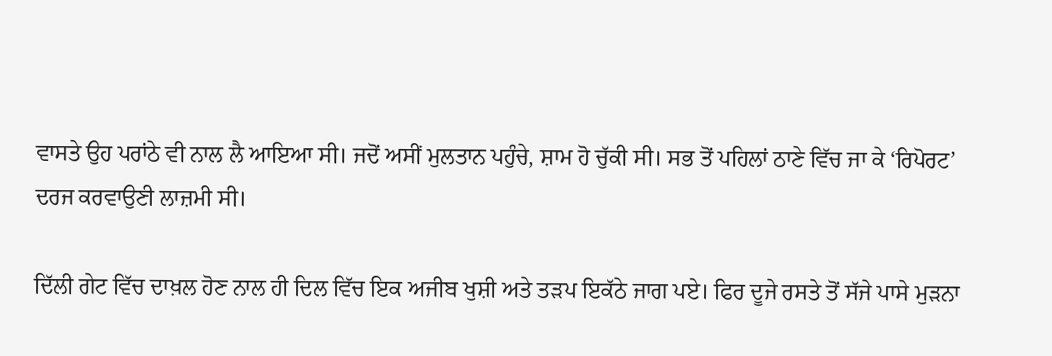ਵਾਸਤੇ ਉਹ ਪਰਾਂਠੇ ਵੀ ਨਾਲ ਲੈ ਆਇਆ ਸੀ। ਜਦੋਂ ਅਸੀਂ ਮੁਲਤਾਨ ਪਹੁੰਚੇ, ਸ਼ਾਮ ਹੋ ਚੁੱਕੀ ਸੀ। ਸਭ ਤੋਂ ਪਹਿਲਾਂ ਠਾਣੇ ਵਿੱਚ ਜਾ ਕੇ ‘ਰਿਪੋਰਟ’ ਦਰਜ ਕਰਵਾਉਣੀ ਲਾਜ਼ਮੀ ਸੀ।

ਦਿੱਲੀ ਗੇਟ ਵਿੱਚ ਦਾਖ਼ਲ ਹੋਣ ਨਾਲ ਹੀ ਦਿਲ ਵਿੱਚ ਇਕ ਅਜੀਬ ਖੁਸ਼ੀ ਅਤੇ ਤੜਪ ਇਕੱਠੇ ਜਾਗ ਪਏ। ਫਿਰ ਦੂਜੇ ਰਸਤੇ ਤੋਂ ਸੱਜੇ ਪਾਸੇ ਮੁੜਨਾ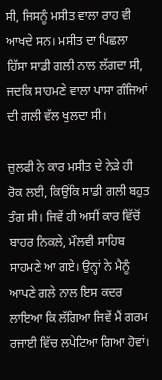ਸੀ, ਜਿਸਨੂੰ ਮਸੀਤ ਵਾਲਾ ਰਾਹ ਵੀ ਆਖਦੇ ਸਨ। ਮਸੀਤ ਦਾ ਪਿਛਲਾ ਹਿੱਸਾ ਸਾਡੀ ਗਲੀ ਨਾਲ ਲੱਗਦਾ ਸੀ, ਜਦਕਿ ਸਾਹਮਣੇ ਵਾਲਾ ਪਾਸਾ ਗੰਜਿਆਂ ਦੀ ਗਲੀ ਵੱਲ ਖੁਲਦਾ ਸੀ।

ਜ਼ੁਲਫੀ ਨੇ ਕਾਰ ਮਸੀਤ ਦੇ ਨੇੜੇ ਹੀ ਰੋਕ ਲਈ, ਕਿਉਂਕਿ ਸਾਡੀ ਗਲੀ ਬਹੁਤ ਤੰਗ ਸੀ। ਜਿਵੇਂ ਹੀ ਅਸੀਂ ਕਾਰ ਵਿੱਚੋਂ ਬਾਹਰ ਨਿਕਲੇ, ਮੌਲਵੀ ਸਾਹਿਬ ਸਾਹਮਣੇ ਆ ਗਏ। ਉਨ੍ਹਾਂ ਨੇ ਮੈਨੂੰ ਆਪਣੇ ਗਲੇ ਨਾਲ ਇਸ ਕਦਰ ਲਾਇਆ ਕਿ ਲੱਗਿਆ ਜਿਵੇਂ ਮੈਂ ਗਰਮ ਰਜਾਈ ਵਿੱਚ ਲਪੇਟਿਆ ਗਿਆ ਹੋਵਾਂ।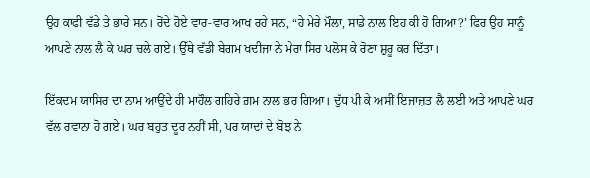ਉਹ ਕਾਫੀ ਵੱਡੇ ਤੇ ਭਾਰੇ ਸਨ। ਰੋਂਦੇ ਹੋਏ ਵਾਰ-ਵਾਰ ਆਖ ਰਹੇ ਸਨ, “ਹੇ ਮੇਰੇ ਮੌਲਾ, ਸਾਡੇ ਨਾਲ ਇਹ ਕੀ ਹੋ ਗਿਆ?’ ਫਿਰ ਉਹ ਸਾਨੂੰ ਆਪਣੇ ਨਾਲ ਲੈ ਕੇ ਘਰ ਚਲੇ ਗਏ। ਉੱਥੇ ਵੱਡੀ ਬੇਗਮ ਖਦੀਜਾ ਨੇ ਮੇਰਾ ਸਿਰ ਪਲੋਸ ਕੇ ਰੋਣਾ ਸ਼ੁਰੂ ਕਰ ਦਿੱਤਾ।

ਇੱਕਦਮ ਯਾਸਿਰ ਦਾ ਨਾਮ ਆਉਂਦੇ ਹੀ ਮਾਹੌਲ ਗਹਿਰੇ ਗ਼ਮ ਨਾਲ ਭਰ ਗਿਆ। ਦੁੱਧ ਪੀ ਕੇ ਅਸੀਂ ਇਜਾਜ਼ਤ ਲੈ ਲਈ ਅਤੇ ਆਪਣੇ ਘਰ ਵੱਲ ਰਵਾਨਾ ਹੋ ਗਏ। ਘਰ ਬਹੁਤ ਦੂਰ ਨਹੀਂ ਸੀ, ਪਰ ਯਾਦਾਂ ਦੇ ਬੋਝ ਨੇ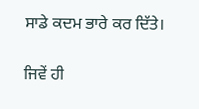ਸਾਡੇ ਕਦਮ ਭਾਰੇ ਕਰ ਦਿੱਤੇ।

ਜਿਵੇਂ ਹੀ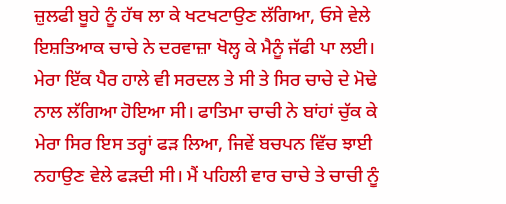ਜ਼ੁਲਫੀ ਬੂਹੇ ਨੂੰ ਹੱਥ ਲਾ ਕੇ ਖਟਖਟਾਉਣ ਲੱਗਿਆ, ਓਸੇ ਵੇਲੇ ਇਸ਼ਤਿਆਕ ਚਾਚੇ ਨੇ ਦਰਵਾਜ਼ਾ ਖੋਲ੍ਹ ਕੇ ਮੈਨੂੰ ਜੱਫੀ ਪਾ ਲਈ। ਮੇਰਾ ਇੱਕ ਪੈਰ ਹਾਲੇ ਵੀ ਸਰਦਲ ਤੇ ਸੀ ਤੇ ਸਿਰ ਚਾਚੇ ਦੇ ਮੋਢੇ ਨਾਲ ਲੱਗਿਆ ਹੋਇਆ ਸੀ। ਫਾਤਿਮਾ ਚਾਚੀ ਨੇ ਬਾਂਹਾਂ ਚੁੱਕ ਕੇ ਮੇਰਾ ਸਿਰ ਇਸ ਤਰ੍ਹਾਂ ਫੜ ਲਿਆ, ਜਿਵੇਂ ਬਚਪਨ ਵਿੱਚ ਝਾਈ ਨਹਾਉਣ ਵੇਲੇ ਫੜਦੀ ਸੀ। ਮੈਂ ਪਹਿਲੀ ਵਾਰ ਚਾਚੇ ਤੇ ਚਾਚੀ ਨੂੰ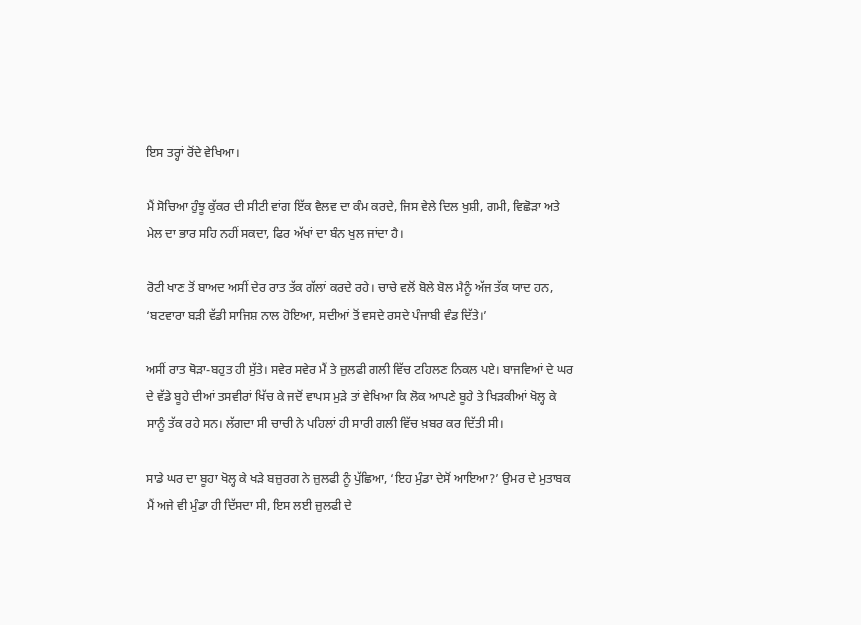ਇਸ ਤਰ੍ਹਾਂ ਰੋਂਦੇ ਵੇਖਿਆ।

ਮੈਂ ਸੋਚਿਆ ਹੁੰਝੂ ਕੁੱਕਰ ਦੀ ਸੀਟੀ ਵਾਂਗ ਇੱਕ ਵੈਲਵ ਦਾ ਕੰਮ ਕਰਦੇ, ਜਿਸ ਵੇਲੇ ਦਿਲ ਖੁਸ਼ੀ, ਗਮੀ, ਵਿਛੋੜਾ ਅਤੇ ਮੇਲ ਦਾ ਭਾਰ ਸਹਿ ਨਹੀਂ ਸਕਦਾ, ਫਿਰ ਅੱਖਾਂ ਦਾ ਬੰਨ ਖੁਲ ਜਾਂਦਾ ਹੈ।

ਰੋਟੀ ਖਾਣ ਤੋਂ ਬਾਅਦ ਅਸੀਂ ਦੇਰ ਰਾਤ ਤੱਕ ਗੱਲਾਂ ਕਰਦੇ ਰਹੇ। ਚਾਚੇ ਵਲੋਂ ਬੋਲੇ ਬੋਲ ਮੈਨੂੰ ਅੱਜ ਤੱਕ ਯਾਦ ਹਨ, ‘ਬਟਵਾਰਾ ਬੜੀ ਵੱਡੀ ਸਾਜਿਸ਼ ਨਾਲ ਹੋਇਆ, ਸਦੀਆਂ ਤੋਂ ਵਸਦੇ ਰਸਦੇ ਪੰਜਾਬੀ ਵੰਡ ਦਿੱਤੇ।’

ਅਸੀਂ ਰਾਤ ਥੋੜਾ-ਬਹੁਤ ਹੀ ਸੁੱਤੇ। ਸਵੇਰ ਸਵੇਰ ਮੈਂ ਤੇ ਜ਼ੁਲਫੀ ਗਲੀ ਵਿੱਚ ਟਹਿਲਣ ਨਿਕਲ ਪਏ। ਬਾਜਵਿਆਂ ਦੇ ਘਰ ਦੇ ਵੱਡੇ ਬੂਹੇ ਦੀਆਂ ਤਸਵੀਰਾਂ ਖਿੱਚ ਕੇ ਜਦੋਂ ਵਾਪਸ ਮੁੜੇ ਤਾਂ ਵੇਖਿਆ ਕਿ ਲੋਕ ਆਪਣੇ ਬੂਹੇ ਤੇ ਖਿੜਕੀਆਂ ਖੋਲ੍ਹ ਕੇ ਸਾਨੂੰ ਤੱਕ ਰਹੇ ਸਨ। ਲੱਗਦਾ ਸੀ ਚਾਚੀ ਨੇ ਪਹਿਲਾਂ ਹੀ ਸਾਰੀ ਗਲੀ ਵਿੱਚ ਖ਼ਬਰ ਕਰ ਦਿੱਤੀ ਸੀ।

ਸਾਡੇ ਘਰ ਦਾ ਬੂਹਾ ਖੋਲ੍ਹ ਕੇ ਖੜੇ ਬਜ਼ੁਰਗ ਨੇ ਜ਼ੁਲਫੀ ਨੂੰ ਪੁੱਛਿਆ, ‘ਇਹ ਮੁੰਡਾ ਦੇਸੋਂ ਆਇਆ?’ ਉਮਰ ਦੇ ਮੁਤਾਬਕ ਮੈਂ ਅਜੇ ਵੀ ਮੁੰਡਾ ਹੀ ਦਿੱਸਦਾ ਸੀ, ਇਸ ਲਈ ਜ਼ੁਲਫੀ ਦੇ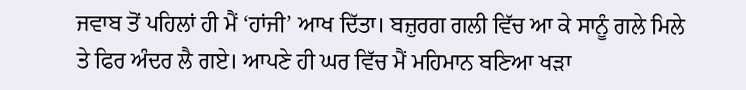ਜਵਾਬ ਤੋਂ ਪਹਿਲਾਂ ਹੀ ਮੈਂ ‘ਹਾਂਜੀ’ ਆਖ ਦਿੱਤਾ। ਬਜ਼ੁਰਗ ਗਲੀ ਵਿੱਚ ਆ ਕੇ ਸਾਨੂੰ ਗਲੇ ਮਿਲੇ ਤੇ ਫਿਰ ਅੰਦਰ ਲੈ ਗਏ। ਆਪਣੇ ਹੀ ਘਰ ਵਿੱਚ ਮੈਂ ਮਹਿਮਾਨ ਬਣਿਆ ਖੜਾ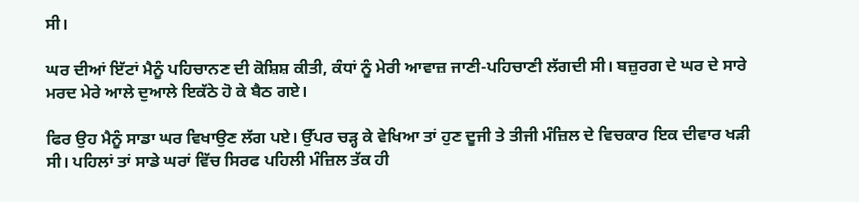ਸੀ।

ਘਰ ਦੀਆਂ ਇੱਟਾਂ ਮੈਨੂੰ ਪਹਿਚਾਨਣ ਦੀ ਕੋਸ਼ਿਸ਼ ਕੀਤੀ, ਕੰਧਾਂ ਨੂੰ ਮੇਰੀ ਆਵਾਜ਼ ਜਾਣੀ-ਪਹਿਚਾਣੀ ਲੱਗਦੀ ਸੀ। ਬਜ਼ੁਰਗ ਦੇ ਘਰ ਦੇ ਸਾਰੇ ਮਰਦ ਮੇਰੇ ਆਲੇ ਦੁਆਲੇ ਇਕੱਠੇ ਹੋ ਕੇ ਬੈਠ ਗਏ।

ਫਿਰ ਉਹ ਮੈਨੂੰ ਸਾਡਾ ਘਰ ਵਿਖਾਉਣ ਲੱਗ ਪਏ। ਉੱਪਰ ਚੜ੍ਹ ਕੇ ਵੇਖਿਆ ਤਾਂ ਹੁਣ ਦੂਜੀ ਤੇ ਤੀਜੀ ਮੰਜ਼ਿਲ ਦੇ ਵਿਚਕਾਰ ਇਕ ਦੀਵਾਰ ਖੜੀ ਸੀ। ਪਹਿਲਾਂ ਤਾਂ ਸਾਡੇ ਘਰਾਂ ਵਿੱਚ ਸਿਰਫ ਪਹਿਲੀ ਮੰਜ਼ਿਲ ਤੱਕ ਹੀ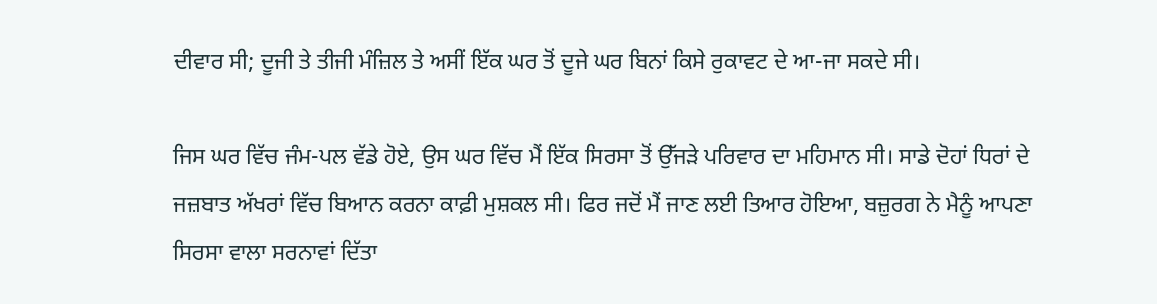ਦੀਵਾਰ ਸੀ; ਦੂਜੀ ਤੇ ਤੀਜੀ ਮੰਜ਼ਿਲ ਤੇ ਅਸੀਂ ਇੱਕ ਘਰ ਤੋਂ ਦੂਜੇ ਘਰ ਬਿਨਾਂ ਕਿਸੇ ਰੁਕਾਵਟ ਦੇ ਆ-ਜਾ ਸਕਦੇ ਸੀ।

ਜਿਸ ਘਰ ਵਿੱਚ ਜੰਮ-ਪਲ ਵੱਡੇ ਹੋਏ, ਉਸ ਘਰ ਵਿੱਚ ਮੈਂ ਇੱਕ ਸਿਰਸਾ ਤੋਂ ਉੱਜੜੇ ਪਰਿਵਾਰ ਦਾ ਮਹਿਮਾਨ ਸੀ। ਸਾਡੇ ਦੋਹਾਂ ਧਿਰਾਂ ਦੇ ਜਜ਼ਬਾਤ ਅੱਖਰਾਂ ਵਿੱਚ ਬਿਆਨ ਕਰਨਾ ਕਾਫ਼ੀ ਮੁਸ਼ਕਲ ਸੀ। ਫਿਰ ਜਦੋਂ ਮੈਂ ਜਾਣ ਲਈ ਤਿਆਰ ਹੋਇਆ, ਬਜ਼ੁਰਗ ਨੇ ਮੈਨੂੰ ਆਪਣਾ ਸਿਰਸਾ ਵਾਲਾ ਸਰਨਾਵਾਂ ਦਿੱਤਾ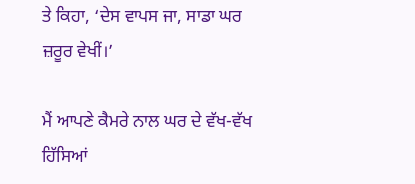ਤੇ ਕਿਹਾ, ‘ਦੇਸ ਵਾਪਸ ਜਾ, ਸਾਡਾ ਘਰ ਜ਼ਰੂਰ ਵੇਖੀਂ।’

ਮੈਂ ਆਪਣੇ ਕੈਮਰੇ ਨਾਲ ਘਰ ਦੇ ਵੱਖ-ਵੱਖ ਹਿੱਸਿਆਂ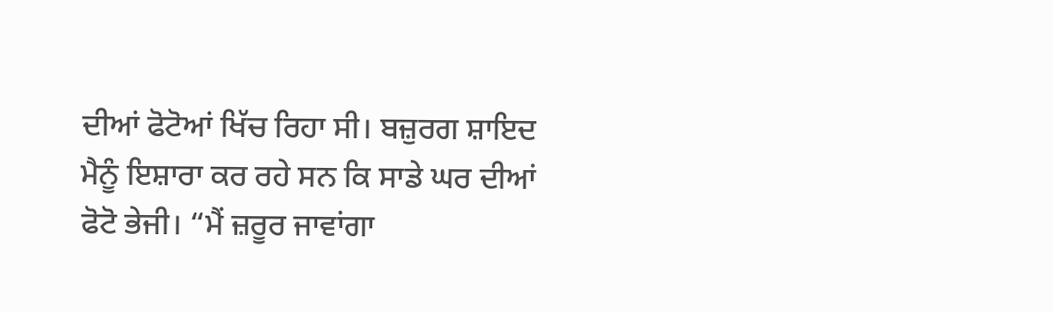ਦੀਆਂ ਫੋਟੋਆਂ ਖਿੱਚ ਰਿਹਾ ਸੀ। ਬਜ਼ੁਰਗ ਸ਼ਾਇਦ ਮੈਨੂੰ ਇਸ਼ਾਰਾ ਕਰ ਰਹੇ ਸਨ ਕਿ ਸਾਡੇ ਘਰ ਦੀਆਂ ਫੋਟੋ ਭੇਜੀ। “ਮੈਂ ਜ਼ਰੂਰ ਜਾਵਾਂਗਾ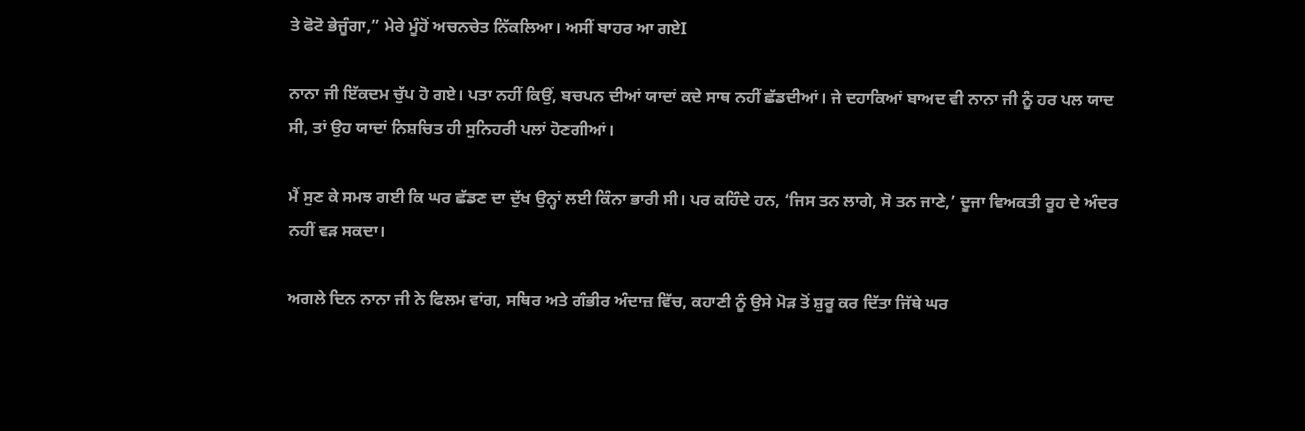ਤੇ ਫੋਟੋ ਭੇਜੂੰਗਾ,” ਮੇਰੇ ਮੂੰਹੋਂ ਅਚਨਚੇਤ ਨਿੱਕਲਿਆ। ਅਸੀਂ ਬਾਹਰ ਆ ਗਏI

ਨਾਨਾ ਜੀ ਇੱਕਦਮ ਚੁੱਪ ਹੋ ਗਏ। ਪਤਾ ਨਹੀਂ ਕਿਉਂ, ਬਚਪਨ ਦੀਆਂ ਯਾਦਾਂ ਕਦੇ ਸਾਥ ਨਹੀਂ ਛੱਡਦੀਆਂ। ਜੇ ਦਹਾਕਿਆਂ ਬਾਅਦ ਵੀ ਨਾਨਾ ਜੀ ਨੂੰ ਹਰ ਪਲ ਯਾਦ ਸੀ, ਤਾਂ ਉਹ ਯਾਦਾਂ ਨਿਸ਼ਚਿਤ ਹੀ ਸੁਨਿਹਰੀ ਪਲਾਂ ਹੋਣਗੀਆਂ।

ਮੈਂ ਸੁਣ ਕੇ ਸਮਝ ਗਈ ਕਿ ਘਰ ਛੱਡਣ ਦਾ ਦੁੱਖ ਉਨ੍ਹਾਂ ਲਈ ਕਿੰਨਾ ਭਾਰੀ ਸੀ। ਪਰ ਕਹਿੰਦੇ ਹਨ, ‘ਜਿਸ ਤਨ ਲਾਗੇ, ਸੋ ਤਨ ਜਾਣੇ,’ ਦੂਜਾ ਵਿਅਕਤੀ ਰੂਹ ਦੇ ਅੰਦਰ ਨਹੀਂ ਵੜ ਸਕਦਾ।

ਅਗਲੇ ਦਿਨ ਨਾਨਾ ਜੀ ਨੇ ਫਿਲਮ ਵਾਂਗ, ਸਥਿਰ ਅਤੇ ਗੰਭੀਰ ਅੰਦਾਜ਼ ਵਿੱਚ, ਕਹਾਣੀ ਨੂੰ ਉਸੇ ਮੋੜ ਤੋਂ ਸ਼ੁਰੂ ਕਰ ਦਿੱਤਾ ਜਿੱਥੇ ਘਰ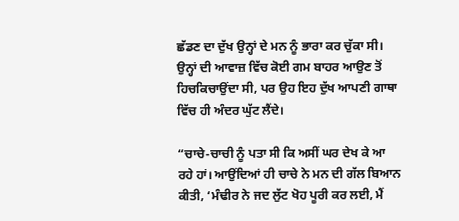ਛੱਡਣ ਦਾ ਦੁੱਖ ਉਨ੍ਹਾਂ ਦੇ ਮਨ ਨੂੰ ਭਾਰਾ ਕਰ ਚੁੱਕਾ ਸੀ। ਉਨ੍ਹਾਂ ਦੀ ਆਵਾਜ਼ ਵਿੱਚ ਕੋਈ ਗਮ ਬਾਹਰ ਆਉਣ ਤੋਂ ਹਿਚਕਿਚਾਉਂਦਾ ਸੀ, ਪਰ ਉਹ ਇਹ ਦੁੱਖ ਆਪਣੀ ਗਾਥਾ ਵਿੱਚ ਹੀ ਅੰਦਰ ਘੁੱਟ ਲੈਂਦੇ।

“ਚਾਚੇ-ਚਾਚੀ ਨੂੰ ਪਤਾ ਸੀ ਕਿ ਅਸੀਂ ਘਰ ਦੇਖ ਕੇ ਆ ਰਹੇ ਹਾਂ। ਆਉਂਦਿਆਂ ਹੀ ਚਾਚੇ ਨੇ ਮਨ ਦੀ ਗੱਲ ਬਿਆਨ ਕੀਤੀ, ‘ਮੰਢੀਰ ਨੇ ਜਦ ਲੁੱਟ ਖੋਹ ਪੂਰੀ ਕਰ ਲਈ, ਮੈਂ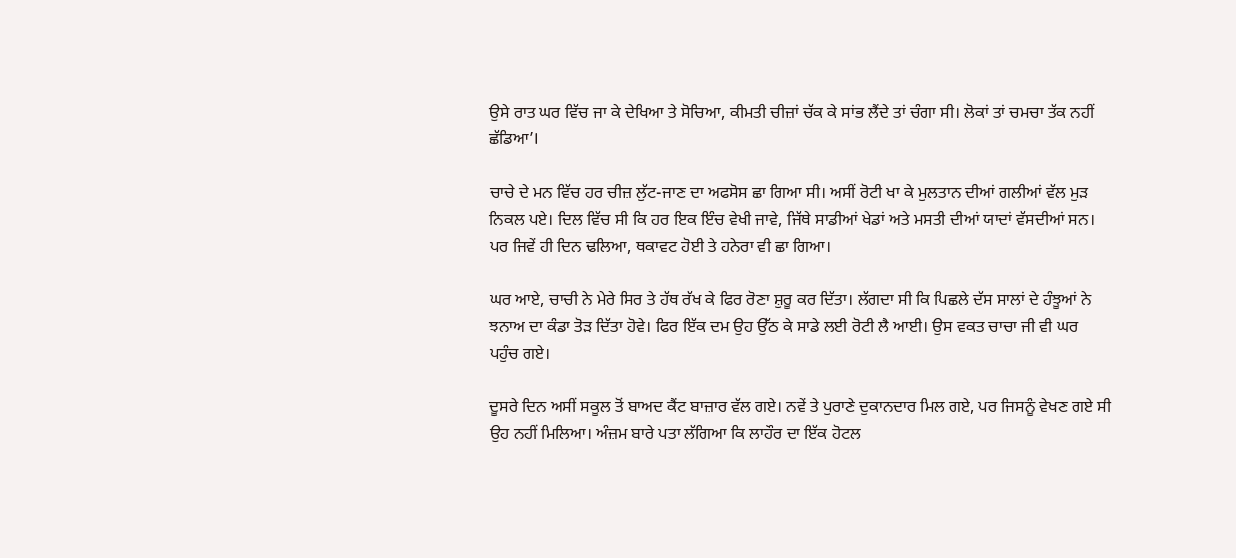ਉਸੇ ਰਾਤ ਘਰ ਵਿੱਚ ਜਾ ਕੇ ਦੇਖਿਆ ਤੇ ਸੋਚਿਆ, ਕੀਮਤੀ ਚੀਜ਼ਾਂ ਚੱਕ ਕੇ ਸਾਂਭ ਲੈਂਦੇ ਤਾਂ ਚੰਗਾ ਸੀ। ਲੋਕਾਂ ਤਾਂ ਚਮਚਾ ਤੱਕ ਨਹੀਂ ਛੱਡਿਆ’I

ਚਾਚੇ ਦੇ ਮਨ ਵਿੱਚ ਹਰ ਚੀਜ਼ ਲੁੱਟ-ਜਾਣ ਦਾ ਅਫਸੋਸ ਛਾ ਗਿਆ ਸੀ। ਅਸੀਂ ਰੋਟੀ ਖਾ ਕੇ ਮੁਲਤਾਨ ਦੀਆਂ ਗਲੀਆਂ ਵੱਲ ਮੁੜ ਨਿਕਲ ਪਏ। ਦਿਲ ਵਿੱਚ ਸੀ ਕਿ ਹਰ ਇਕ ਇੰਚ ਵੇਖੀ ਜਾਵੇ, ਜਿੱਥੇ ਸਾਡੀਆਂ ਖੇਡਾਂ ਅਤੇ ਮਸਤੀ ਦੀਆਂ ਯਾਦਾਂ ਵੱਸਦੀਆਂ ਸਨ। ਪਰ ਜਿਵੇਂ ਹੀ ਦਿਨ ਢਲਿਆ, ਥਕਾਵਟ ਹੋਈ ਤੇ ਹਨੇਰਾ ਵੀ ਛਾ ਗਿਆ।

ਘਰ ਆਏ, ਚਾਚੀ ਨੇ ਮੇਰੇ ਸਿਰ ਤੇ ਹੱਥ ਰੱਖ ਕੇ ਫਿਰ ਰੋਣਾ ਸ਼ੁਰੂ ਕਰ ਦਿੱਤਾ। ਲੱਗਦਾ ਸੀ ਕਿ ਪਿਛਲੇ ਦੱਸ ਸਾਲਾਂ ਦੇ ਹੰਝੂਆਂ ਨੇ ਝਨਾਅ ਦਾ ਕੰਡਾ ਤੋੜ ਦਿੱਤਾ ਹੋਵੇ। ਫਿਰ ਇੱਕ ਦਮ ਉਹ ਉੱਠ ਕੇ ਸਾਡੇ ਲਈ ਰੋਟੀ ਲੈ ਆਈ। ਉਸ ਵਕਤ ਚਾਚਾ ਜੀ ਵੀ ਘਰ ਪਹੁੰਚ ਗਏ।

ਦੂਸਰੇ ਦਿਨ ਅਸੀਂ ਸਕੂਲ ਤੋਂ ਬਾਅਦ ਕੈਂਟ ਬਾਜ਼ਾਰ ਵੱਲ ਗਏ। ਨਵੇਂ ਤੇ ਪੁਰਾਣੇ ਦੁਕਾਨਦਾਰ ਮਿਲ ਗਏ, ਪਰ ਜਿਸਨੂੰ ਵੇਖਣ ਗਏ ਸੀ ਉਹ ਨਹੀਂ ਮਿਲਿਆ। ਅੰਜ਼ਮ ਬਾਰੇ ਪਤਾ ਲੱਗਿਆ ਕਿ ਲਾਹੌਰ ਦਾ ਇੱਕ ਹੋਟਲ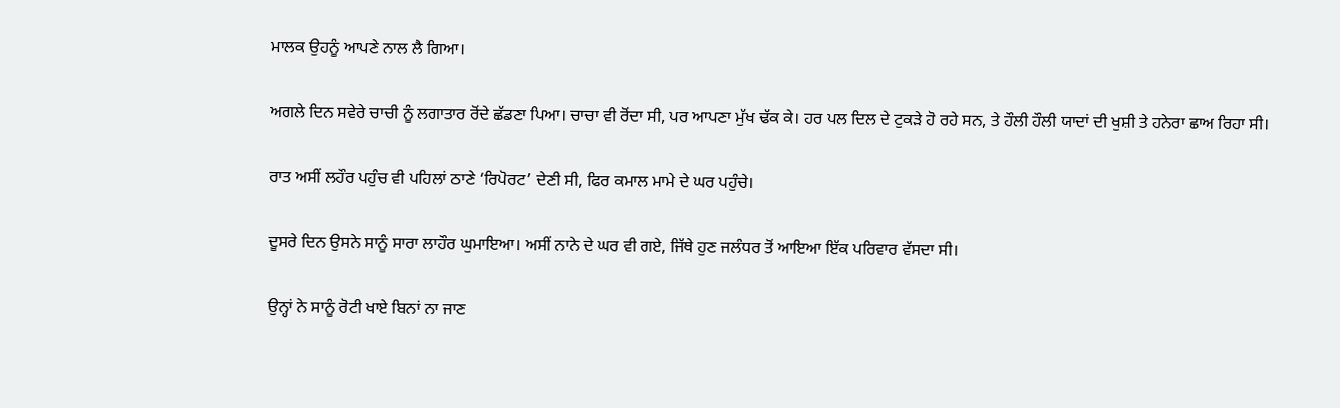ਮਾਲਕ ਉਹਨੂੰ ਆਪਣੇ ਨਾਲ ਲੈ ਗਿਆ।

ਅਗਲੇ ਦਿਨ ਸਵੇਰੇ ਚਾਚੀ ਨੂੰ ਲਗਾਤਾਰ ਰੋਂਦੇ ਛੱਡਣਾ ਪਿਆ। ਚਾਚਾ ਵੀ ਰੋਂਦਾ ਸੀ, ਪਰ ਆਪਣਾ ਮੁੱਖ ਢੱਕ ਕੇ। ਹਰ ਪਲ ਦਿਲ ਦੇ ਟੁਕੜੇ ਹੋ ਰਹੇ ਸਨ, ਤੇ ਹੌਲੀ ਹੌਲੀ ਯਾਦਾਂ ਦੀ ਖੁਸ਼ੀ ਤੇ ਹਨੇਰਾ ਛਾਅ ਰਿਹਾ ਸੀ।

ਰਾਤ ਅਸੀਂ ਲਹੌਰ ਪਹੁੰਚ ਵੀ ਪਹਿਲਾਂ ਠਾਣੇ ‘ਰਿਪੋਰਟ’ ਦੇਣੀ ਸੀ, ਫਿਰ ਕਮਾਲ ਮਾਮੇ ਦੇ ਘਰ ਪਹੁੰਚੇ।

ਦੂਸਰੇ ਦਿਨ ਉਸਨੇ ਸਾਨੂੰ ਸਾਰਾ ਲਾਹੌਰ ਘੁਮਾਇਆ। ਅਸੀਂ ਨਾਨੇ ਦੇ ਘਰ ਵੀ ਗਏ, ਜਿੱਥੇ ਹੁਣ ਜਲੰਧਰ ਤੋਂ ਆਇਆ ਇੱਕ ਪਰਿਵਾਰ ਵੱਸਦਾ ਸੀ।

ਉਨ੍ਹਾਂ ਨੇ ਸਾਨੂੰ ਰੋਟੀ ਖਾਏ ਬਿਨਾਂ ਨਾ ਜਾਣ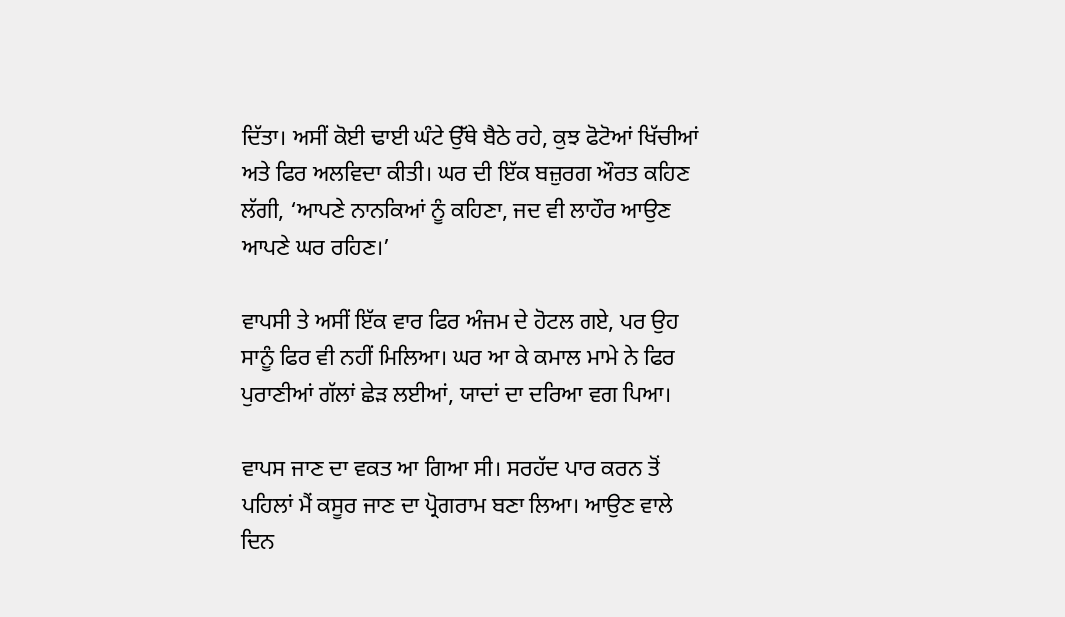ਦਿੱਤਾ। ਅਸੀਂ ਕੋਈ ਢਾਈ ਘੰਟੇ ਉੱਥੇ ਬੈਠੇ ਰਹੇ, ਕੁਝ ਫੋਟੋਆਂ ਖਿੱਚੀਆਂ ਅਤੇ ਫਿਰ ਅਲਵਿਦਾ ਕੀਤੀ। ਘਰ ਦੀ ਇੱਕ ਬਜ਼ੁਰਗ ਔਰਤ ਕਹਿਣ ਲੱਗੀ, ‘ਆਪਣੇ ਨਾਨਕਿਆਂ ਨੂੰ ਕਹਿਣਾ, ਜਦ ਵੀ ਲਾਹੌਰ ਆਉਣ ਆਪਣੇ ਘਰ ਰਹਿਣ।’

ਵਾਪਸੀ ਤੇ ਅਸੀਂ ਇੱਕ ਵਾਰ ਫਿਰ ਅੰਜਮ ਦੇ ਹੋਟਲ ਗਏ, ਪਰ ਉਹ ਸਾਨੂੰ ਫਿਰ ਵੀ ਨਹੀਂ ਮਿਲਿਆ। ਘਰ ਆ ਕੇ ਕਮਾਲ ਮਾਮੇ ਨੇ ਫਿਰ ਪੁਰਾਣੀਆਂ ਗੱਲਾਂ ਛੇੜ ਲਈਆਂ, ਯਾਦਾਂ ਦਾ ਦਰਿਆ ਵਗ ਪਿਆ।

ਵਾਪਸ ਜਾਣ ਦਾ ਵਕਤ ਆ ਗਿਆ ਸੀ। ਸਰਹੱਦ ਪਾਰ ਕਰਨ ਤੋਂ  ਪਹਿਲਾਂ ਮੈਂ ਕਸੂਰ ਜਾਣ ਦਾ ਪ੍ਰੋਗਰਾਮ ਬਣਾ ਲਿਆ। ਆਉਣ ਵਾਲੇ ਦਿਨ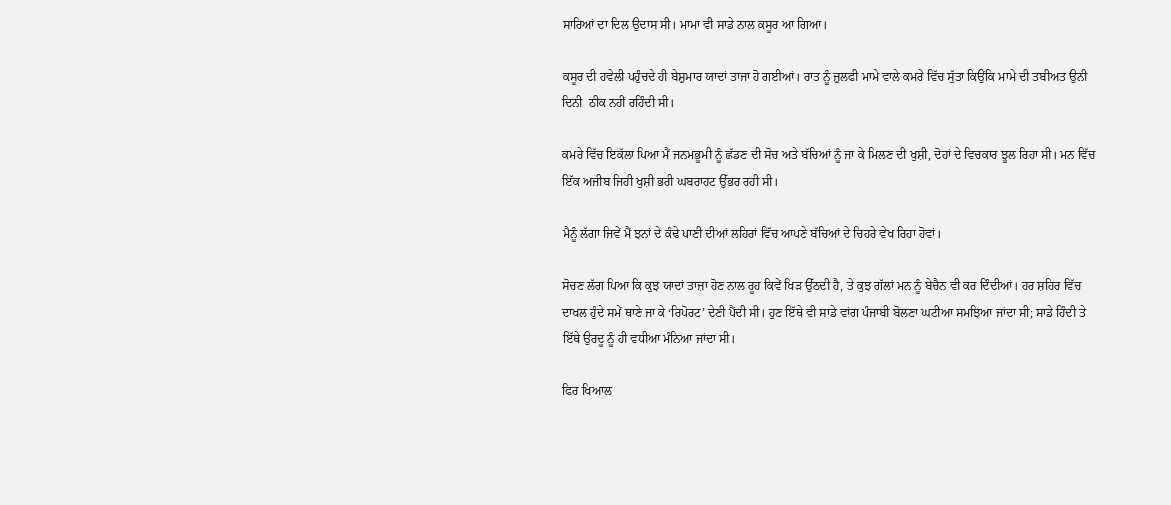ਸਾਰਿਆਂ ਦਾ ਦਿਲ ਉਦਾਸ ਸੀ। ਮਾਮਾ ਵੀ ਸਾਡੇ ਨਾਲ ਕਸੂਰ ਆ ਗਿਆ।

ਕਸੂਰ ਦੀ ਹਵੇਲੀ ਪਹੁੰਚਦੇ ਹੀ ਬੇਸ਼ੁਮਾਰ ਯਾਦਾਂ ਤਾਜਾ ਹੋ ਗਈਆਂ। ਰਾਤ ਨੂੰ ਜ਼ੁਲਫੀ ਮਾਮੇ ਵਾਲੇ ਕਮਰੇ ਵਿੱਚ ਸੁੱਤਾ ਕਿਉਂਕਿ ਮਾਮੇ ਦੀ ਤਬੀਅਤ ਉਨੀ ਦਿਨੀ  ਠੀਕ ਨਹੀਂ ਰਹਿੰਦੀ ਸੀ।

ਕਮਰੇ ਵਿੱਚ ਇਕੱਲਾ ਪਿਆ ਮੈਂ ਜਨਮਭੂਮੀ ਨੂੰ ਛੱਡਣ ਦੀ ਸੋਚ ਅਤੇ ਬੱਚਿਆਂ ਨੂੰ ਜਾ ਕੇ ਮਿਲਣ ਦੀ ਖੁਸ਼ੀ, ਦੋਹਾਂ ਦੇ ਵਿਚਕਾਰ ਝੂਲ ਰਿਹਾ ਸੀ। ਮਨ ਵਿੱਚ ਇੱਕ ਅਜੀਬ ਜਿਹੀ ਖੁਸ਼ੀ ਭਰੀ ਘਬਰਾਹਟ ਉੱਭਰ ਰਹੀ ਸੀ।

ਮੈਨੂੰ ਲੱਗਾ ਜਿਵੇਂ ਮੈਂ ਝਨਾਂ ਦੇ ਕੰਢੇ ਪਾਣੀ ਦੀਆਂ ਲਹਿਰਾਂ ਵਿੱਚ ਆਪਣੇ ਬੱਚਿਆਂ ਦੇ ਚਿਹਰੇ ਵੇਖ ਰਿਹਾ ਹੋਵਾਂ।

ਸੋਚਣ ਲੱਗ ਪਿਆ ਕਿ ਕੁਝ ਯਾਦਾਂ ਤਾਜ਼ਾ ਹੋਣ ਨਾਲ ਰੂਹ ਕਿਵੇਂ ਖਿੜ ਉੱਠਦੀ ਹੈ, ਤੇ ਕੁਝ ਗੱਲਾਂ ਮਨ ਨੂੰ ਬੇਚੈਨ ਵੀ ਕਰ ਦਿੰਦੀਆਂ। ਹਰ ਸ਼ਹਿਰ ਵਿੱਚ ਦਾਖਲ ਹੁੰਦੇ ਸਮੇਂ ਥਾਣੇ ਜਾ ਕੇ ‘ਰਿਪੋਰਟ’ ਦੇਣੀ ਪੈਂਦੀ ਸੀ। ਹੁਣ ਇੱਥੇ ਵੀ ਸਾਡੇ ਵਾਂਗ ਪੰਜਾਬੀ ਬੋਲਣਾ ਘਟੀਆ ਸਮਝਿਆ ਜਾਂਦਾ ਸੀ; ਸਾਡੇ ਹਿੰਦੀ ਤੇ ਇੱਥੇ ਉਰਦੂ ਨੂੰ ਹੀ ਵਧੀਆ ਮੰਨਿਆ ਜਾਂਦਾ ਸੀ।

ਫਿਰ ਖਿਆਲ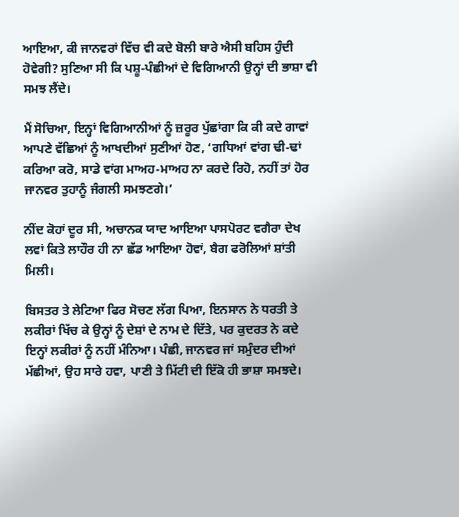ਆਇਆ, ਕੀ ਜਾਨਵਰਾਂ ਵਿੱਚ ਵੀ ਕਦੇ ਬੋਲੀ ਬਾਰੇ ਐਸੀ ਬਹਿਸ ਹੁੰਦੀ ਹੋਵੇਗੀ? ਸੁਣਿਆ ਸੀ ਕਿ ਪਸ਼ੂ-ਪੰਛੀਆਂ ਦੇ ਵਿਗਿਆਨੀ ਉਨ੍ਹਾਂ ਦੀ ਭਾਸ਼ਾ ਵੀ ਸਮਝ ਲੈਂਦੇ।

ਮੈਂ ਸੋਚਿਆ, ਇਨ੍ਹਾਂ ਵਿਗਿਆਨੀਆਂ ਨੂੰ ਜ਼ਰੂਰ ਪੁੱਛਾਂਗਾ ਕਿ ਕੀ ਕਦੇ ਗਾਵਾਂ ਆਪਣੇ ਵੱਛਿਆਂ ਨੂੰ ਆਖਦੀਆਂ ਸੁਣੀਆਂ ਹੋਣ, ‘ਗਧਿਆਂ ਵਾਂਗ ਢੀ-ਢਾਂ ਕਰਿਆ ਕਰੋ, ਸਾਡੇ ਵਾਂਗ ਮਾਅਹ-ਮਾਅਹ ਨਾ ਕਰਦੇ ਰਿਹੋ, ਨਹੀਂ ਤਾਂ ਹੋਰ ਜਾਨਵਰ ਤੁਹਾਨੂੰ ਜੰਗਲੀ ਸਮਝਣਗੇ।’

ਨੀਂਦ ਕੋਹਾਂ ਦੂਰ ਸੀ, ਅਚਾਨਕ ਯਾਦ ਆਇਆ ਪਾਸਪੋਰਟ ਵਗੈਰਾ ਦੇਖ ਲਵਾਂ ਕਿਤੇ ਲਾਹੌਰ ਹੀ ਨਾ ਛੱਡ ਆਇਆ ਹੋਵਾਂ, ਬੈਗ ਫਰੋਲਿਆਂ ਸ਼ਾਂਤੀ ਮਿਲੀ।

ਬਿਸਤਰ ਤੇ ਲੇਟਿਆ ਫਿਰ ਸੋਚਣ ਲੱਗ ਪਿਆ, ਇਨਸਾਨ ਨੇ ਧਰਤੀ ਤੇ ਲਕੀਰਾਂ ਖਿੱਚ ਕੇ ਉਨ੍ਹਾਂ ਨੂੰ ਦੇਸ਼ਾਂ ਦੇ ਨਾਮ ਦੇ ਦਿੱਤੇ, ਪਰ ਕੁਦਰਤ ਨੇ ਕਦੇ ਇਨ੍ਹਾਂ ਲਕੀਰਾਂ ਨੂੰ ਨਹੀਂ ਮੰਨਿਆ। ਪੰਛੀ, ਜਾਨਵਰ ਜਾਂ ਸਮੁੰਦਰ ਦੀਆਂ ਮੱਛੀਆਂ, ਉਹ ਸਾਰੇ ਹਵਾ, ਪਾਣੀ ਤੇ ਮਿੱਟੀ ਦੀ ਇੱਕੋ ਹੀ ਭਾਸ਼ਾ ਸਮਝਦੇ।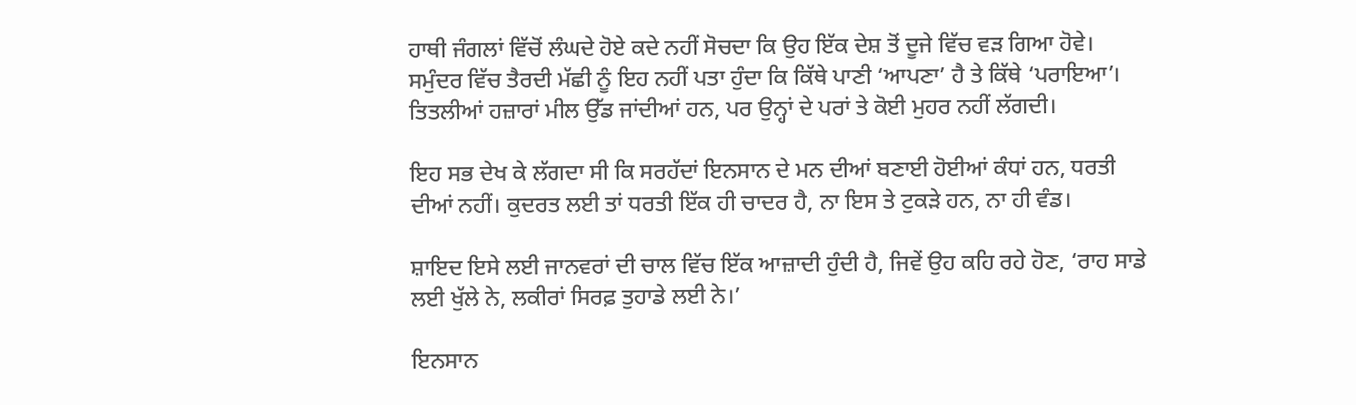ਹਾਥੀ ਜੰਗਲਾਂ ਵਿੱਚੋਂ ਲੰਘਦੇ ਹੋਏ ਕਦੇ ਨਹੀਂ ਸੋਚਦਾ ਕਿ ਉਹ ਇੱਕ ਦੇਸ਼ ਤੋਂ ਦੂਜੇ ਵਿੱਚ ਵੜ ਗਿਆ ਹੋਵੇ। ਸਮੁੰਦਰ ਵਿੱਚ ਤੈਰਦੀ ਮੱਛੀ ਨੂੰ ਇਹ ਨਹੀਂ ਪਤਾ ਹੁੰਦਾ ਕਿ ਕਿੱਥੇ ਪਾਣੀ ‘ਆਪਣਾ’ ਹੈ ਤੇ ਕਿੱਥੇ ‘ਪਰਾਇਆ’। ਤਿਤਲੀਆਂ ਹਜ਼ਾਰਾਂ ਮੀਲ ਉੱਡ ਜਾਂਦੀਆਂ ਹਨ, ਪਰ ਉਨ੍ਹਾਂ ਦੇ ਪਰਾਂ ਤੇ ਕੋਈ ਮੁਹਰ ਨਹੀਂ ਲੱਗਦੀ।

ਇਹ ਸਭ ਦੇਖ ਕੇ ਲੱਗਦਾ ਸੀ ਕਿ ਸਰਹੱਦਾਂ ਇਨਸਾਨ ਦੇ ਮਨ ਦੀਆਂ ਬਣਾਈ ਹੋਈਆਂ ਕੰਧਾਂ ਹਨ, ਧਰਤੀ ਦੀਆਂ ਨਹੀਂ। ਕੁਦਰਤ ਲਈ ਤਾਂ ਧਰਤੀ ਇੱਕ ਹੀ ਚਾਦਰ ਹੈ, ਨਾ ਇਸ ਤੇ ਟੁਕੜੇ ਹਨ, ਨਾ ਹੀ ਵੰਡ।

ਸ਼ਾਇਦ ਇਸੇ ਲਈ ਜਾਨਵਰਾਂ ਦੀ ਚਾਲ ਵਿੱਚ ਇੱਕ ਆਜ਼ਾਦੀ ਹੁੰਦੀ ਹੈ, ਜਿਵੇਂ ਉਹ ਕਹਿ ਰਹੇ ਹੋਣ, ‘ਰਾਹ ਸਾਡੇ ਲਈ ਖੁੱਲੇ ਨੇ, ਲਕੀਰਾਂ ਸਿਰਫ਼ ਤੁਹਾਡੇ ਲਈ ਨੇ।’

ਇਨਸਾਨ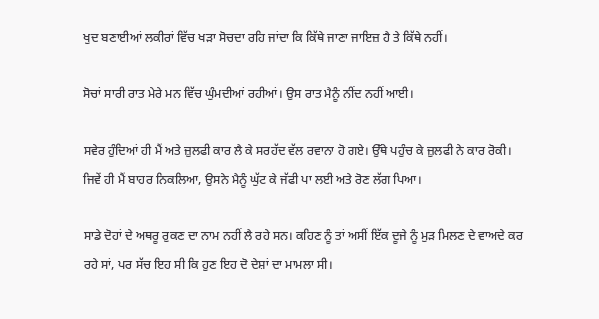ਖੁਦ ਬਣਾਈਆਂ ਲਕੀਰਾਂ ਵਿੱਚ ਖੜਾ ਸੋਚਦਾ ਰਹਿ ਜਾਂਦਾ ਕਿ ਕਿੱਥੇ ਜਾਣਾ ਜਾਇਜ਼ ਹੈ ਤੇ ਕਿੱਥੇ ਨਹੀਂ।

ਸੋਚਾਂ ਸਾਰੀ ਰਾਤ ਮੇਰੇ ਮਨ ਵਿੱਚ ਘੁੰਮਦੀਆਂ ਰਹੀਆਂ। ਉਸ ਰਾਤ ਮੈਨੂੰ ਨੀਂਦ ਨਹੀਂ ਆਈ।

ਸਵੇਰ ਹੁੰਦਿਆਂ ਹੀ ਮੈਂ ਅਤੇ ਜ਼ੁਲਫੀ ਕਾਰ ਲੈ ਕੇ ਸਰਹੱਦ ਵੱਲ ਰਵਾਨਾ ਹੋ ਗਏ। ਉੱਥੇ ਪਹੁੰਚ ਕੇ ਜ਼ੁਲਫੀ ਨੇ ਕਾਰ ਰੋਕੀ। ਜਿਵੇਂ ਹੀ ਮੈਂ ਬਾਹਰ ਨਿਕਲਿਆ, ਉਸਨੇ ਮੈਨੂੰ ਘੁੱਟ ਕੇ ਜੱਫੀ ਪਾ ਲਈ ਅਤੇ ਰੋਣ ਲੱਗ ਪਿਆ।

ਸਾਡੇ ਦੋਹਾਂ ਦੇ ਅਥਰੂ ਰੁਕਣ ਦਾ ਨਾਮ ਨਹੀਂ ਲੈ ਰਹੇ ਸਨ। ਕਹਿਣ ਨੂੰ ਤਾਂ ਅਸੀਂ ਇੱਕ ਦੂਜੇ ਨੂੰ ਮੁੜ ਮਿਲਣ ਦੇ ਵਾਅਦੇ ਕਰ ਰਹੇ ਸਾਂ, ਪਰ ਸੱਚ ਇਹ ਸੀ ਕਿ ਹੁਣ ਇਹ ਦੋ ਦੇਸ਼ਾਂ ਦਾ ਮਾਮਲਾ ਸੀ।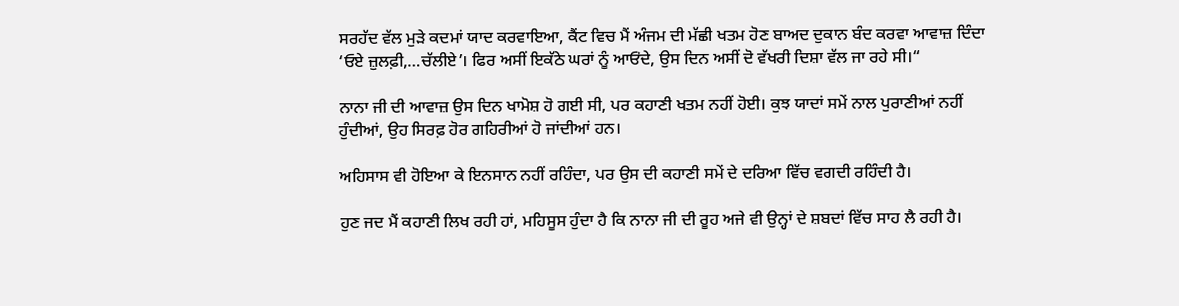ਸਰਹੱਦ ਵੱਲ ਮੁੜੇ ਕਦਮਾਂ ਯਾਦ ਕਰਵਾਇਆ, ਕੈਂਟ ਵਿਚ ਮੈਂ ਅੰਜਮ ਦੀ ਮੱਛੀ ਖਤਮ ਹੋਣ ਬਾਅਦ ਦੁਕਾਨ ਬੰਦ ਕਰਵਾ ਆਵਾਜ਼ ਦਿੰਦਾ ‘ਓਏ ਜ਼ੁਲਫ਼ੀ,…ਚੱਲੀਏ’। ਫਿਰ ਅਸੀਂ ਇਕੱਠੇ ਘਰਾਂ ਨੂੰ ਆਓਂਦੇ, ਉਸ ਦਿਨ ਅਸੀਂ ਦੋ ਵੱਖਰੀ ਦਿਸ਼ਾ ਵੱਲ ਜਾ ਰਹੇ ਸੀ।“

ਨਾਨਾ ਜੀ ਦੀ ਆਵਾਜ਼ ਉਸ ਦਿਨ ਖਾਮੋਸ਼ ਹੋ ਗਈ ਸੀ, ਪਰ ਕਹਾਣੀ ਖਤਮ ਨਹੀਂ ਹੋਈ। ਕੁਝ ਯਾਦਾਂ ਸਮੇਂ ਨਾਲ ਪੁਰਾਣੀਆਂ ਨਹੀਂ ਹੁੰਦੀਆਂ, ਉਹ ਸਿਰਫ਼ ਹੋਰ ਗਹਿਰੀਆਂ ਹੋ ਜਾਂਦੀਆਂ ਹਨ।

ਅਹਿਸਾਸ ਵੀ ਹੋਇਆ ਕੇ ਇਨਸਾਨ ਨਹੀਂ ਰਹਿੰਦਾ, ਪਰ ਉਸ ਦੀ ਕਹਾਣੀ ਸਮੇਂ ਦੇ ਦਰਿਆ ਵਿੱਚ ਵਗਦੀ ਰਹਿੰਦੀ ਹੈ।

ਹੁਣ ਜਦ ਮੈਂ ਕਹਾਣੀ ਲਿਖ ਰਹੀ ਹਾਂ, ਮਹਿਸੂਸ ਹੁੰਦਾ ਹੈ ਕਿ ਨਾਨਾ ਜੀ ਦੀ ਰੂਹ ਅਜੇ ਵੀ ਉਨ੍ਹਾਂ ਦੇ ਸ਼ਬਦਾਂ ਵਿੱਚ ਸਾਹ ਲੈ ਰਹੀ ਹੈ।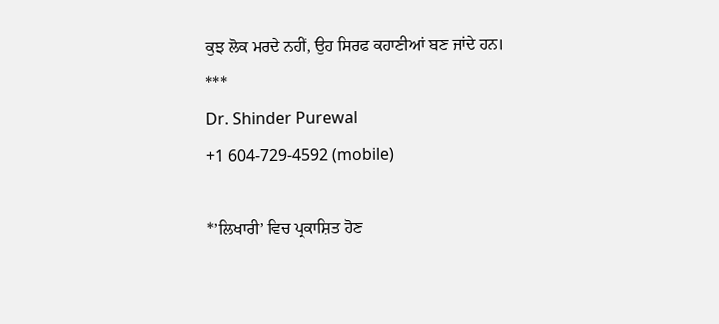ਕੁਝ ਲੋਕ ਮਰਦੇ ਨਹੀਂ, ਉਹ ਸਿਰਫ ਕਹਾਣੀਆਂ ਬਣ ਜਾਂਦੇ ਹਨ।
***
Dr. Shinder Purewal
+1 604-729-4592 (mobile)

*’ਲਿਖਾਰੀ’ ਵਿਚ ਪ੍ਰਕਾਸ਼ਿਤ ਹੋਣ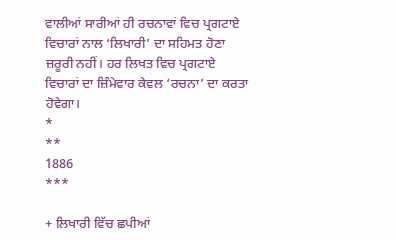ਵਾਲੀਆਂ ਸਾਰੀਆਂ ਹੀ ਰਚਨਾਵਾਂ ਵਿਚ ਪ੍ਰਗਟਾਏ ਵਿਚਾਰਾਂ ਨਾਲ ‘ਲਿਖਾਰੀ’ ਦਾ ਸਹਿਮਤ ਹੋਣਾ ਜ਼ਰੂਰੀ ਨਹੀਂ। ਹਰ ਲਿਖਤ ਵਿਚ ਪ੍ਰਗਟਾਏ ਵਿਚਾਰਾਂ ਦਾ ਜ਼ਿੰਮੇਵਾਰ ਕੇਵਲ ‘ਰਚਨਾ’ ਦਾ ਕਰਤਾ ਹੋਵੇਗਾ।
*
**
1886
***

+ ਲਿਖਾਰੀ ਵਿੱਚ ਛਪੀਆਂ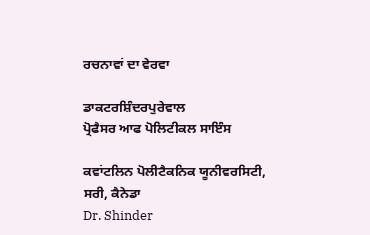ਰਚਨਾਵਾਂ ਦਾ ਵੇਰਵਾ

ਡਾਕਟਰਸ਼ਿੰਦਰਪੁਰੇਵਾਲ
ਪ੍ਰੋਫੈਸਰ ਆਫ ਪੋਲਿਟੀਕਲ ਸਾਇੰਸ

ਕਵਾਂਟਲਿਨ ਪੋਲੀਟੈਕਨਿਕ ਯੂਨੀਵਰਸਿਟੀ,
ਸਰੀ, ਕੈਨੇਡਾ
Dr. Shinder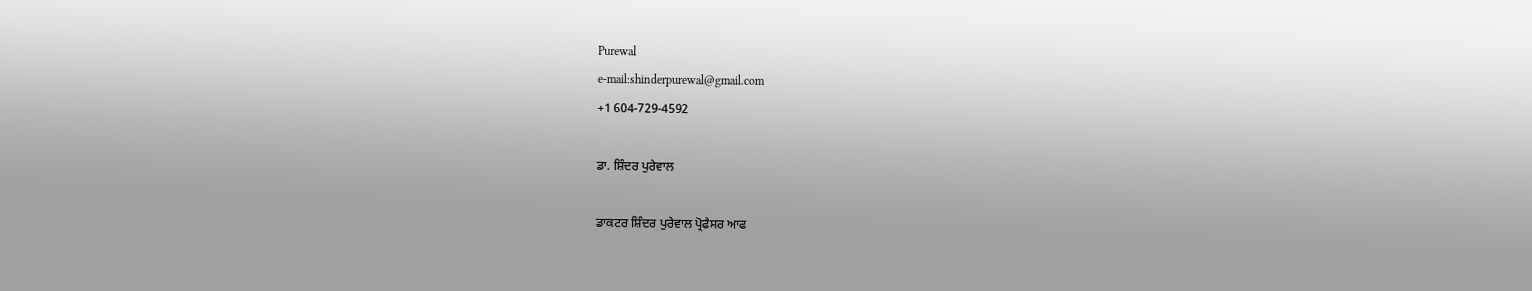Purewal
e-mail:shinderpurewal@gmail.com
+1 604-729-4592

ਡਾ. ਸ਼ਿੰਦਰ ਪੁਰੇਵਾਲ

ਡਾਕਟਰ ਸ਼ਿੰਦਰ ਪੁਰੇਵਾਲ ਪ੍ਰੋਫੈਸਰ ਆਫ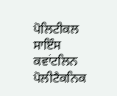ਪੋਲਿਟੀਕਲ ਸਾਇੰਸ ਕਵਾਂਟਲਿਨ ਪੋਲੀਟੈਕਨਿਕ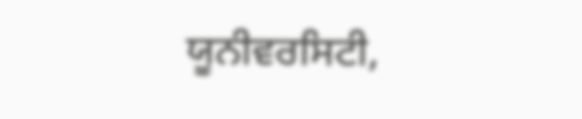ਯੂਨੀਵਰਸਿਟੀ,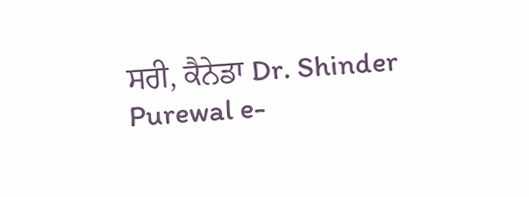ਸਰੀ, ਕੈਨੇਡਾ Dr. Shinder Purewal e-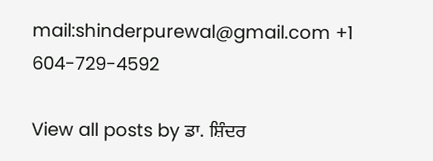mail:shinderpurewal@gmail.com +1 604-729-4592

View all posts by ਡਾ. ਸ਼ਿੰਦਰ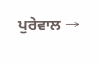ਪੁਰੇਵਾਲ →